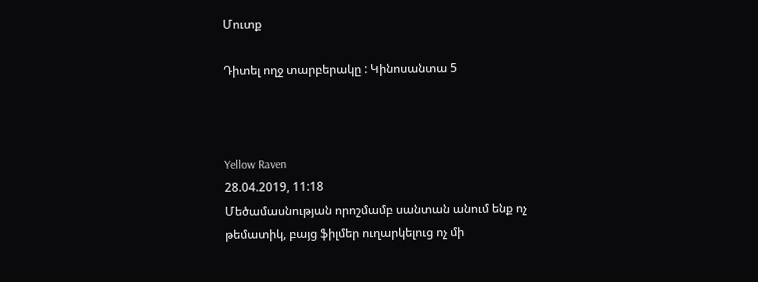Մուտք

Դիտել ողջ տարբերակը : Կինոսանտա 5



Yellow Raven
28.04.2019, 11:18
Մեծամասնության որոշմամբ սանտան անում ենք ոչ թեմատիկ, բայց ֆիլմեր ուղարկելուց ոչ մի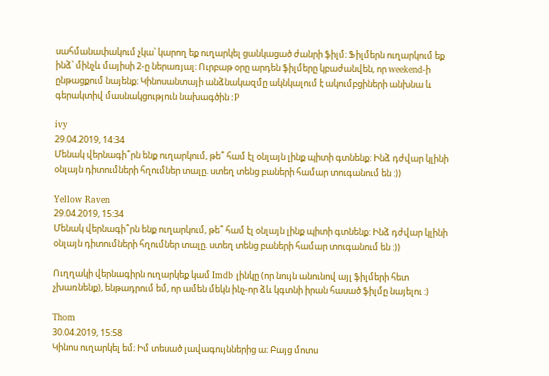սահմանափակում չկա՝ կարող եք ուղարկել ցանկացած ժանրի ֆիլմ։ Ֆիլմերն ուղարկում եք ինձ՝ մինչև մայիսի 2-ը ներառյալ։ Ուրբաթ օրը արդեն ֆիլմերը կբաժանվեն, որ weekend-ի ընթացքում նայենք։ Կինոսանտայի անձնակազմը ակնկալում է ակումբցիների անխնա և գերակտիվ մասնակցություն նախագծին :P

ivy
29.04.2019, 14:34
Մենակ վերնագի՞րն ենք ուղարկում, թե՞ համ էլ օնլայն լինք պիտի գտնենք: Ինձ դժվար կլինի օնլայն դիտումների հղումներ տալը. ստեղ տենց բաների համար տուգանում են :))

Yellow Raven
29.04.2019, 15:34
Մենակ վերնագի՞րն ենք ուղարկում, թե՞ համ էլ օնլայն լինք պիտի գտնենք: Ինձ դժվար կլինի օնլայն դիտումների հղումներ տալը. ստեղ տենց բաների համար տուգանում են :))

Ուղղակի վերնագիրն ուղարկեք կամ Imdb լինկը (որ նույն անունով այլ ֆիլմերի հետ չխառնենք), ենթադրում եմ, որ ամեն մեկն ինչ-որ ձև կգտնի իրան հասած ֆիլմը նայելու :)

Thom
30.04.2019, 15:58
Կինոս ուղարկել եմ։ Իմ տեսած լավագույններից ա։ Բայց մոտս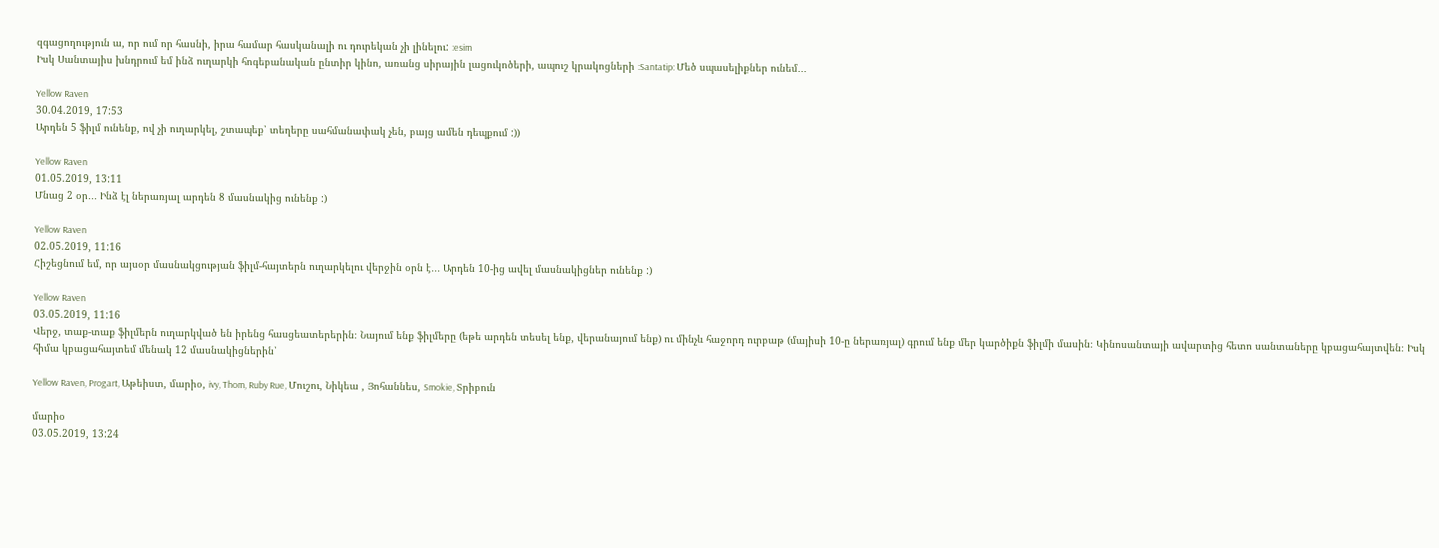զգացողություն ա, որ ում որ հասնի, իրա համար հասկանալի ու դուրեկան չի լինելու: :esim
Իսկ Սանտայիս խնդրում եմ ինձ ուղարկի հոգեբանական ընտիր կինո, առանց սիրային լացուկոծերի, ապուշ կրակոցների :Santatip: Մեծ սպասելիքներ ունեմ․․․

Yellow Raven
30.04.2019, 17:53
Արդեն 5 ֆիլմ ունենք, ով չի ուղարկել, շտապեք՝ տեղերը սահմանափակ չեն, բայց ամեն դեպքում :))

Yellow Raven
01.05.2019, 13:11
Մնաց 2 օր․․․ Ինձ էլ ներառյալ արդեն 8 մասնակից ունենք :)

Yellow Raven
02.05.2019, 11:16
Հիշեցնում եմ, որ այսօր մասնակցության ֆիլմ-հայտերն ուղարկելու վերջին օրն է․․․ Արդեն 10-ից ավել մասնակիցներ ունենք :)

Yellow Raven
03.05.2019, 11:16
Վերջ, տաք-տաք ֆիլմերն ուղարկված են իրենց հասցեատերերին։ Նայում ենք ֆիլմերը (եթե արդեն տեսել ենք, վերանայում ենք) ու մինչև հաջորդ ուրբաթ (մայիսի 10-ը ներառյալ) գրում ենք մեր կարծիքն ֆիլմի մասին։ Կինոսանտայի ավարտից հետո սանտաները կբացահայտվեն։ Իսկ հիմա կբացահայտեմ մենակ 12 մասնակիցներին՝

Yellow Raven, Progart, Աթեիստ, մարիօ, ivy, Thom, Ruby Rue, Մուշու, Նիկեա , Յոհաննես, Smokie, Տրիբուն

մարիօ
03.05.2019, 13:24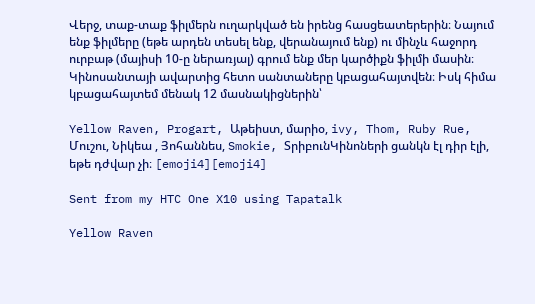Վերջ, տաք-տաք ֆիլմերն ուղարկված են իրենց հասցեատերերին։ Նայում ենք ֆիլմերը (եթե արդեն տեսել ենք, վերանայում ենք) ու մինչև հաջորդ ուրբաթ (մայիսի 10-ը ներառյալ) գրում ենք մեր կարծիքն ֆիլմի մասին։ Կինոսանտայի ավարտից հետո սանտաները կբացահայտվեն։ Իսկ հիմա կբացահայտեմ մենակ 12 մասնակիցներին՝

Yellow Raven, Progart, Աթեիստ, մարիօ, ivy, Thom, Ruby Rue, Մուշու, Նիկեա , Յոհաննես, Smokie, ՏրիբունԿինոների ցանկն էլ դիր էլի, եթե դժվար չի։ [emoji4][emoji4]

Sent from my HTC One X10 using Tapatalk

Yellow Raven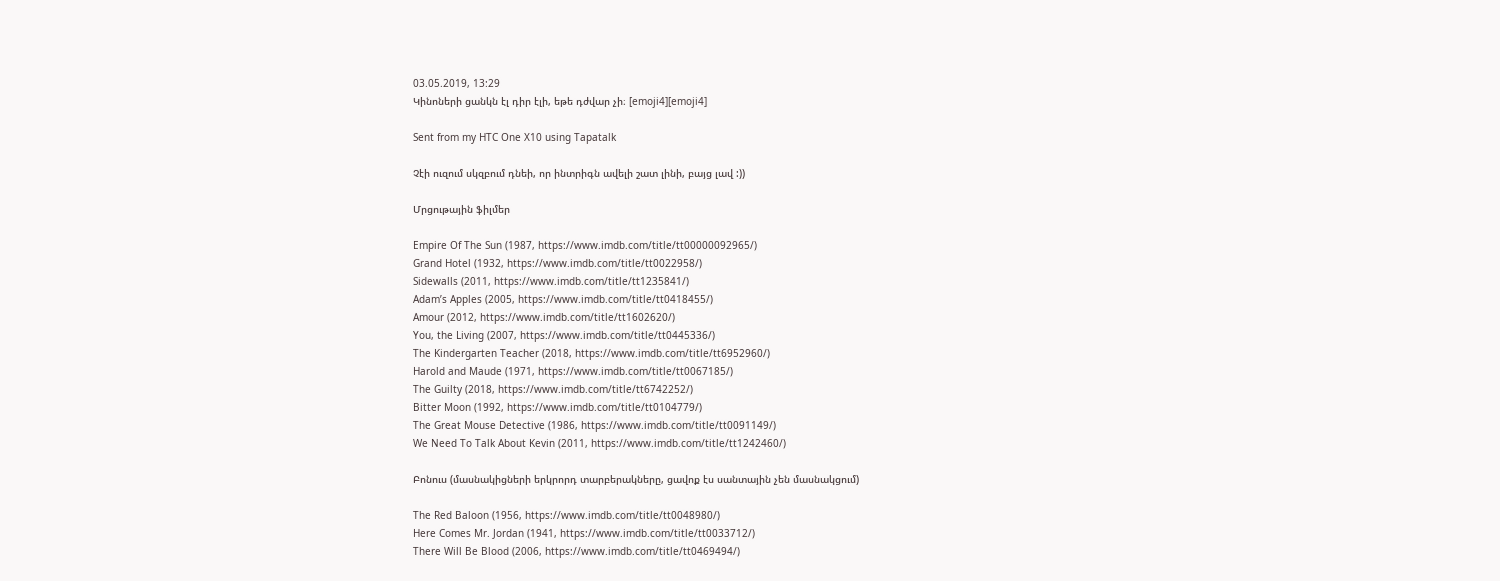03.05.2019, 13:29
Կինոների ցանկն էլ դիր էլի, եթե դժվար չի։ [emoji4][emoji4]

Sent from my HTC One X10 using Tapatalk

Չէի ուզում սկզբում դնեի, որ ինտրիգն ավելի շատ լինի, բայց լավ :))

Մրցութային ֆիլմեր

Empire Of The Sun (1987, https://www.imdb.com/title/tt00000092965/)
Grand Hotel (1932, https://www.imdb.com/title/tt0022958/)
Sidewalls (2011, https://www.imdb.com/title/tt1235841/)
Adam’s Apples (2005, https://www.imdb.com/title/tt0418455/)
Amour (2012, https://www.imdb.com/title/tt1602620/)
You, the Living (2007, https://www.imdb.com/title/tt0445336/)
The Kindergarten Teacher (2018, https://www.imdb.com/title/tt6952960/)
Harold and Maude (1971, https://www.imdb.com/title/tt0067185/)
The Guilty (2018, https://www.imdb.com/title/tt6742252/)
Bitter Moon (1992, https://www.imdb.com/title/tt0104779/)
The Great Mouse Detective (1986, https://www.imdb.com/title/tt0091149/)
We Need To Talk About Kevin (2011, https://www.imdb.com/title/tt1242460/)

Բոնուս (մասնակիցների երկրորդ տարբերակները, ցավոք էս սանտային չեն մասնակցում)

The Red Baloon (1956, https://www.imdb.com/title/tt0048980/)
Here Comes Mr. Jordan (1941, https://www.imdb.com/title/tt0033712/)
There Will Be Blood (2006, https://www.imdb.com/title/tt0469494/)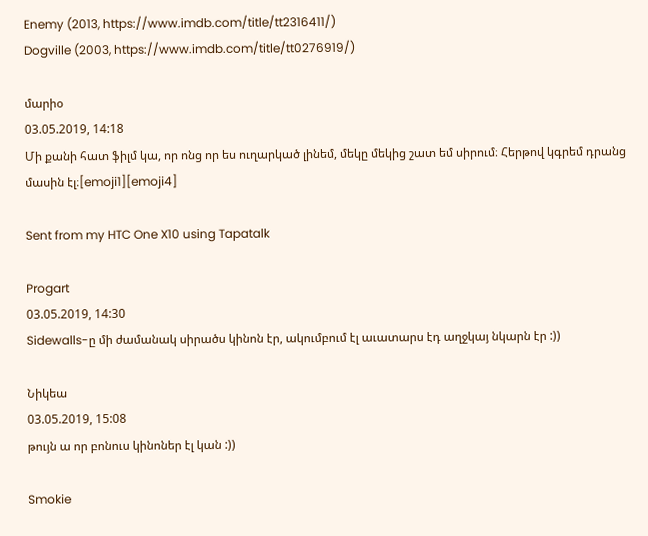Enemy (2013, https://www.imdb.com/title/tt2316411/)
Dogville (2003, https://www.imdb.com/title/tt0276919/)

մարիօ
03.05.2019, 14:18
Մի քանի հատ ֆիլմ կա, որ ոնց որ ես ուղարկած լինեմ, մեկը մեկից շատ եմ սիրում։ Հերթով կգրեմ դրանց մասին էլ։[emoji1][emoji4]

Sent from my HTC One X10 using Tapatalk

Progart
03.05.2019, 14:30
Sidewalls-ը մի ժամանակ սիրածս կինոն էր, ակումբում էլ աւատարս էդ աղջկայ նկարն էր :))

Նիկեա
03.05.2019, 15:08
թույն ա որ բոնուս կինոներ էլ կան :))

Smokie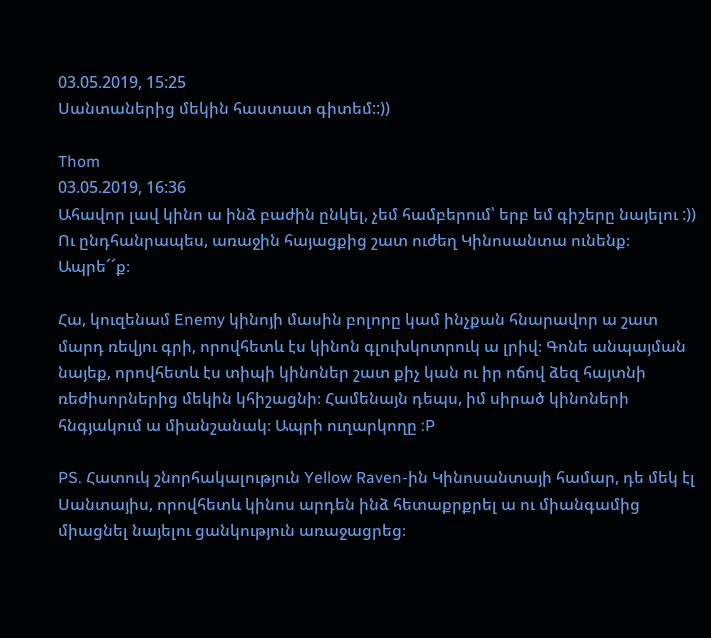03.05.2019, 15:25
Սանտաներից մեկին հաստատ գիտեմ::))

Thom
03.05.2019, 16:36
Ահավոր լավ կինո ա ինձ բաժին ընկել, չեմ համբերում՝ երբ եմ գիշերը նայելու :)) Ու ընդհանրապես, առաջին հայացքից շատ ուժեղ Կինոսանտա ունենք։ Ապրե՜՜ք։

Հա, կուզենամ Enemy կինոյի մասին բոլորը կամ ինչքան հնարավոր ա շատ մարդ ռեվյու գրի, որովհետև էս կինոն գլուխկոտրուկ ա լրիվ։ Գոնե անպայման նայեք, որովհետև էս տիպի կինոներ շատ քիչ կան ու իր ոճով ձեզ հայտնի ռեժիսորներից մեկին կհիշացնի։ Համենայն դեպս, իմ սիրած կինոների հնգյակում ա միանշանակ։ Ապրի ուղարկողը :P

PS. Հատուկ շնորհակալություն Yellow Raven-ին Կինոսանտայի համար, դե մեկ էլ Սանտայիս, որովհետև կինոս արդեն ինձ հետաքրքրել ա ու միանգամից միացնել նայելու ցանկություն առաջացրեց։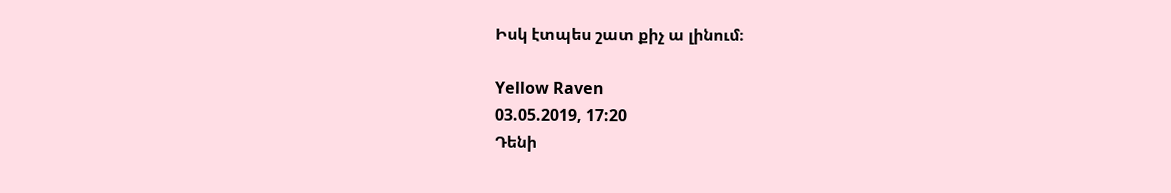Իսկ էտպես շատ քիչ ա լինում։

Yellow Raven
03.05.2019, 17:20
Դենի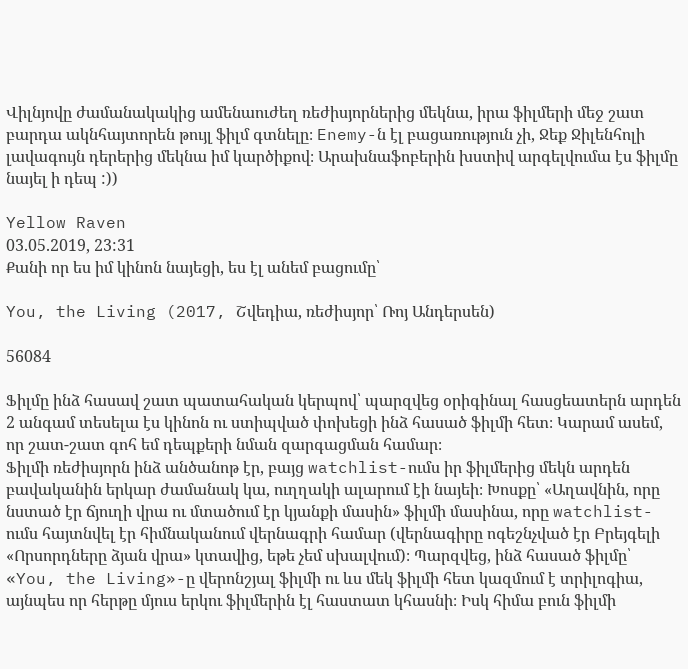Վիլնյովը ժամանակակից ամենաուժեղ ռեժիսյորներից մեկնա, իրա ֆիլմերի մեջ շատ բարդա ակնհայտորեն թույլ ֆիլմ գտնելը։ Enemy-ն էլ բացառություն չի, Ջեք Ջիլենհոլի լավագույն դերերից մեկնա իմ կարծիքով։ Արախնաֆոբերին խստիվ արգելվումա էս ֆիլմը նայել ի դեպ :))

Yellow Raven
03.05.2019, 23:31
Քանի որ ես իմ կինոն նայեցի, ես էլ անեմ բացումը՝

You, the Living (2017, Շվեդիա, ռեժիսյոր՝ Ռոյ Անդերսեն)

56084

Ֆիլմը ինձ հասավ շատ պատահական կերպով՝ պարզվեց օրիգինալ հասցեատերն արդեն 2 անգամ տեսելա էս կինոն ու ստիպված փոխեցի ինձ հասած ֆիլմի հետ։ Կարամ ասեմ, որ շատ-շատ գոհ եմ դեպքերի նման զարգացման համար։
Ֆիլմի ռեժիսյորն ինձ անծանոթ էր, բայց watchlist-ումս իր ֆիլմերից մեկն արդեն բավականին երկար ժամանակ կա, ուղղակի ալարում էի նայեի։ Խոսքը՝ «Աղավնին, որը նստած էր ճյուղի վրա ու մտածում էր կյանքի մասին» ֆիլմի մասինա, որը watchlist-ումս հայտնվել էր հիմնականում վերնագրի համար (վերնագիրը ոգեշնչված էր Բրեյգելի «Որսորդները ձյան վրա» կտավից, եթե չեմ սխալվում)։ Պարզվեց, ինձ հասած ֆիլմը՝ «You, the Living»-ը վերոնշյալ ֆիլմի ու ևս մեկ ֆիլմի հետ կազմում է տրիլոգիա, այնպես որ հերթը մյուս երկու ֆիլմերին էլ հաստատ կհասնի։ Իսկ հիմա բուն ֆիլմի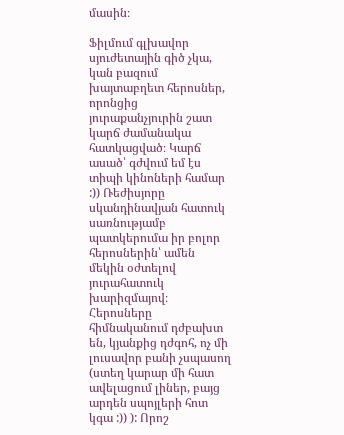մասին։

Ֆիլմում գլխավոր սյուժետային գիծ չկա, կան բազում խայտաբղետ հերոսներ, որոնցից յուրաքանչյուրին շատ կարճ ժամանակա հատկացված։ Կարճ ասած՝ գժվում եմ էս տիպի կինոների համար :)) Ռեժիսյորը սկանդինավյան հատուկ սառնությամբ պատկերումա իր բոլոր հերոսներին՝ ամեն մեկին օժտելով յուրահատուկ խարիզմայով։ Հերոսները հիմնականում դժբախտ են, կյանքից դժգոհ, ոչ մի լուսավոր բանի չսպասող (ստեղ կարար մի հատ ավելացում լիներ, բայց արդեն սպոյլերի հոտ կգա :)) ): Որոշ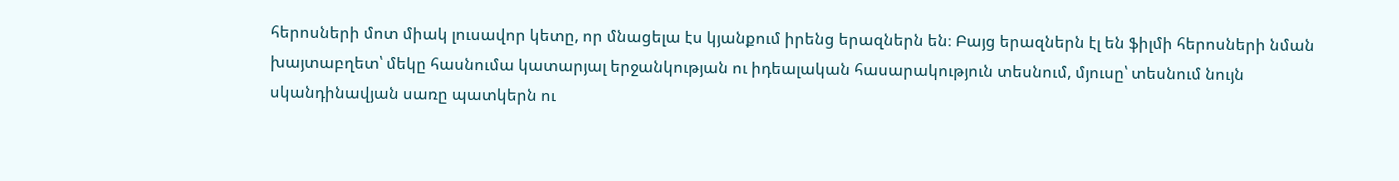հերոսների մոտ միակ լուսավոր կետը, որ մնացելա էս կյանքում իրենց երազներն են։ Բայց երազներն էլ են ֆիլմի հերոսների նման խայտաբղետ՝ մեկը հասնումա կատարյալ երջանկության ու իդեալական հասարակություն տեսնում, մյուսը՝ տեսնում նույն սկանդինավյան սառը պատկերն ու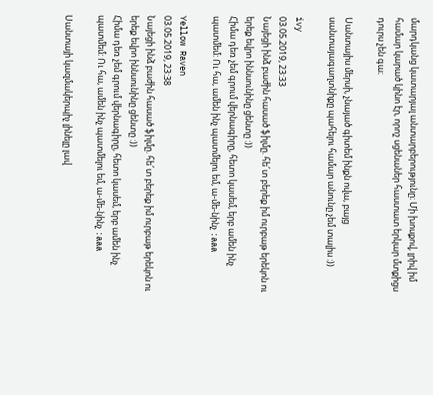մարդկանց կատարյալ անտարբերությունը։ Մի խոսքով, լրիվ իմ համար կարած կինո էր, որոշ սցենաներ հաստատ երկար մտքիցս դուրս չեն գա։

Սանտայիս մերսի, չնայած գիտեմ ինքն ովա, բայց սանտայագաղտնիքը պահելու համար անունը չեմ տալիս :))

ivy
03.05.2019, 23:33
Նայեցի ինձ բաժին հասած ֆիլմը. հե՜տ բերեք իմ ուրբաթ երեկոն ու երեք եվրո իննսունինը ցենտը :))
Հիմա դեռ չեմ գրում վերնագիրը, հետո կասեմ, երբ ամեն ինչ պատմեմ: Ու հա, ամեն ինչ պատմելու եմ, ա-մե-նինչ :aaa

Yellow Raven
03.05.2019, 23:38
Նայեցի ինձ բաժին հասած ֆիլմը. հե՜տ բերեք իմ ուրբաթ երեկոն ու երեք եվրո իննսունինը ցենտը :))
Հիմա դեռ չեմ գրում վերնագիրը, հետո կասեմ, երբ ամեն ինչ պատմեմ: Ու հա, ամեն ինչ պատմելու եմ, ա-մե-նինչ :aaa

Սանտայի կազմակերպիչ լինելը լավ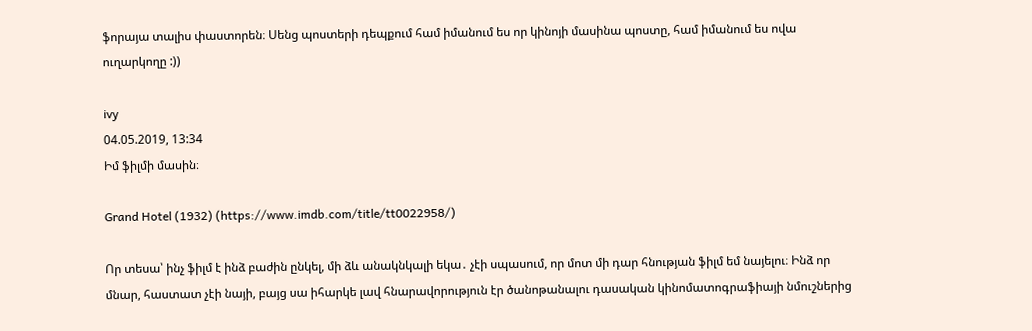ֆորայա տալիս փաստորեն։ Սենց պոստերի դեպքում համ իմանում ես որ կինոյի մասինա պոստը, համ իմանում ես ովա ուղարկողը :))

ivy
04.05.2019, 13:34
Իմ ֆիլմի մասին։

Grand Hotel (1932) (https://www.imdb.com/title/tt0022958/)

Որ տեսա՝ ինչ ֆիլմ է ինձ բաժին ընկել, մի ձև անակնկալի եկա․ չէի սպասում, որ մոտ մի դար հնության ֆիլմ եմ նայելու։ Ինձ որ մնար, հաստատ չէի նայի, բայց սա իհարկե լավ հնարավորություն էր ծանոթանալու դասական կինոմատոգրաֆիայի նմուշներից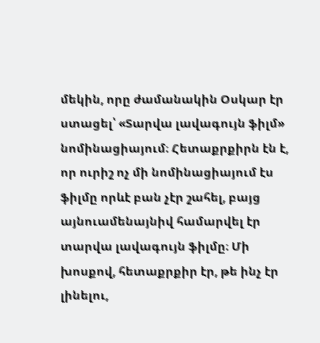մեկին, որը ժամանակին Օսկար էր ստացել՝ «Տարվա լավագույն ֆիլմ» նոմինացիայում։ Հետաքրքիրն էն է, որ ուրիշ ոչ մի նոմինացիայում էս ֆիլմը որևէ բան չէր շահել, բայց այնուամենայնիվ համարվել էր տարվա լավագույն ֆիլմը։ Մի խոսքով, հետաքրքիր էր, թե ինչ էր լինելու,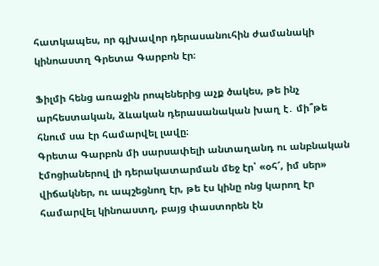հատկապես, որ գլխավոր դերասանուհին ժամանակի կինոաստղ Գրետա Գարբոն էր։

Ֆիլմի հենց առաջին րոպեներից աչք ծակես, թե ինչ արհեստական, ձևական դերասանական խաղ է․ մի՞թե հնում սա էր համարվել լավը։
Գրետա Գարբոն մի սարսափելի անտաղանդ ու անբնական էմոցիաներով լի դերակատարման մեջ էր՝ «օհ՜, իմ սեր» վիճակներ, ու ապշեցնող էր, թե էս կինը ոնց կարող էր համարվել կինոաստղ, բայց փաստորեն էն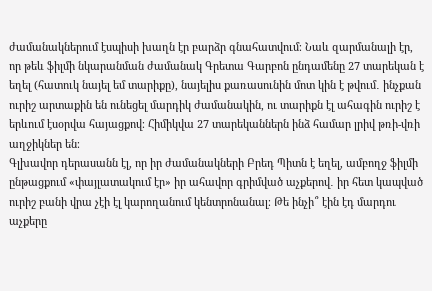ժամանակներում էսպիսի խաղն էր բարձր գնահատվում։ Նաև զարմանալի էր, որ թեև ֆիլմի նկարանման ժամանակ Գրետա Գարբոն ընդամենը 27 տարեկան է եղել (հատուկ նայել եմ տարիքը), նայելիս քառասունին մոտ կին է թվում․ ինչքան ուրիշ արտաքին են ունեցել մարդիկ ժամանակին, ու տարիքն էլ ահագին ուրիշ է երևում էսօրվա հայացքով։ Հիմիկվա 27 տարեկաններն ինձ համար լրիվ թռի-վռի աղջիկներ են։
Գլխավոր դերասանն էլ, որ իր ժամանակների Բրեդ Պիտն է եղել, ամբողջ ֆիլմի ընթացքում «փայլատակում էր» իր ահավոր գրիմված աչքերով․ իր հետ կապված ուրիշ բանի վրա չէի էլ կարողանում կենտրոնանալ։ Թե ինչի՞ էին էդ մարդու աչքերը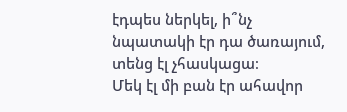էդպես ներկել, ի՞նչ նպատակի էր դա ծառայում, տենց էլ չհասկացա։
Մեկ էլ մի բան էր ահավոր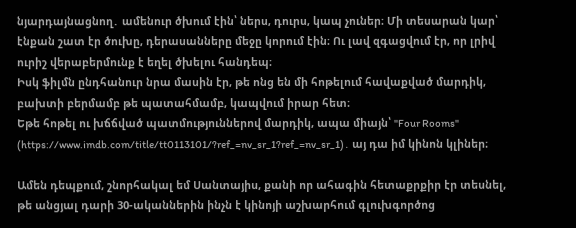նյարդայնացնող․ ամենուր ծխում էին՝ ներս, դուրս, կապ չուներ։ Մի տեսարան կար՝ էնքան շատ էր ծուխը, դերասանները մեջը կորում էին։ Ու լավ զգացվում էր, որ լրիվ ուրիշ վերաբերմունք է եղել ծխելու հանդեպ։
Իսկ ֆիլմն ընդհանուր նրա մասին էր, թե ոնց են մի հոթելում հավաքված մարդիկ, բախտի բերմամբ թե պատահմամբ, կապվում իրար հետ։
Եթե հոթել ու խճճված պատմություններով մարդիկ, ապա միայն՝ "Four Rooms" (https://www.imdb.com/title/tt0113101/?ref_=nv_sr_1?ref_=nv_sr_1)․ այ դա իմ կինոն կլիներ։

Ամեն դեպքում, շնորհակալ եմ Սանտայիս, քանի որ ահագին հետաքրքիր էր տեսնել, թե անցյալ դարի 30-ականներին ինչն է կինոյի աշխարհում գլուխգործոց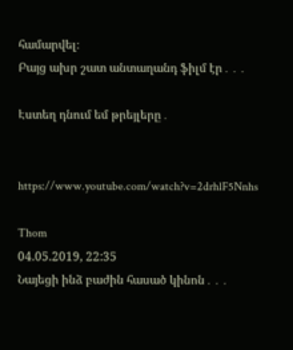համարվել։
Բայց ախր շատ անտաղանդ ֆիլմ էր․․․

Էստեղ դնում եմ թրեյլերը․


https://www.youtube.com/watch?v=2drhlF5Nnhs

Thom
04.05.2019, 22:35
Նայեցի ինձ բաժին հասած կինոն․․․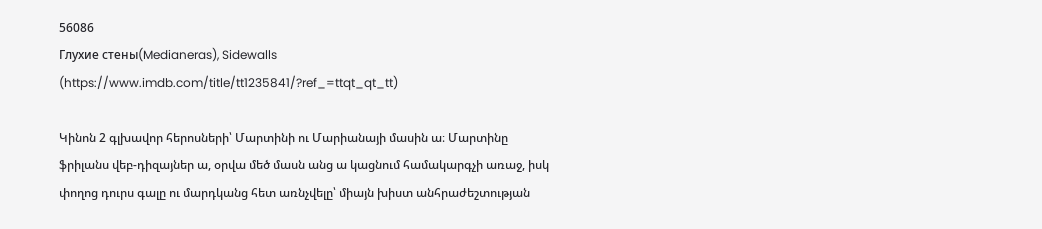56086
Глухие стены(Medianeras), Sidewalls (https://www.imdb.com/title/tt1235841/?ref_=ttqt_qt_tt)

Կինոն 2 գլխավոր հերոսների՝ Մարտինի ու Մարիանայի մասին ա։ Մարտինը ֆրիլանս վեբ-դիզայներ ա, օրվա մեծ մասն անց ա կացնում համակարգչի առաջ, իսկ փողոց դուրս գալը ու մարդկանց հետ առնչվելը՝ միայն խիստ անհրաժեշտության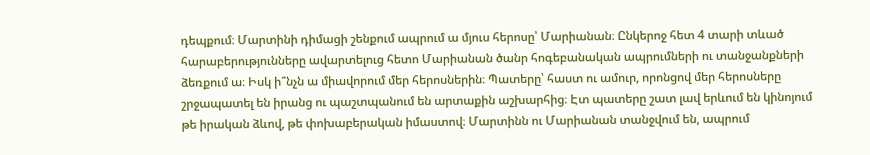դեպքում։ Մարտինի դիմացի շենքում ապրում ա մյուս հերոսը՝ Մարիանան։ Ընկերոջ հետ 4 տարի տևած հարաբերությունները ավարտելուց հետո Մարիանան ծանր հոգեբանական ապրումների ու տանջանքների ձեռքում ա։ Իսկ ի՞նչն ա միավորում մեր հերոսներին։ Պատերը՝ հաստ ու ամուր, որոնցով մեր հերոսները շրջապատել են իրանց ու պաշտպանում են արտաքին աշխարհից։ Էտ պատերը շատ լավ երևում են կինոյում թե իրական ձևով, թե փոխաբերական իմաստով։ Մարտինն ու Մարիանան տանջվում են, ապրում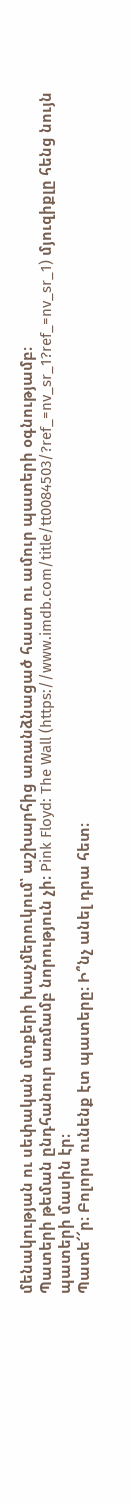մենակության ու սեփական մտքերի խաչմերուկում՝ աշխարհից առանձնացած հաստ ու ամուր պատերի օգնությամբ։
Պատերի թեման ընդհանուր առմամբ նորություն չի։ Pink Floyd: The Wall (https://www.imdb.com/title/tt0084503/?ref_=nv_sr_1?ref_=nv_sr_1) մյուզիքլը հենց նույն պատերի մասին էր։
Պատե՜՜ր։ Բոլորս ունենք էտ պատերը։ Ի՞նչ անել դրա հետ։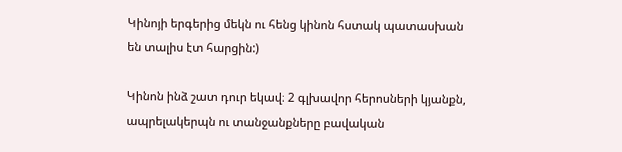Կինոյի երգերից մեկն ու հենց կինոն հստակ պատասխան են տալիս էտ հարցին:)

Կինոն ինձ շատ դուր եկավ։ 2 գլխավոր հերոսների կյանքն, ապրելակերպն ու տանջանքները բավական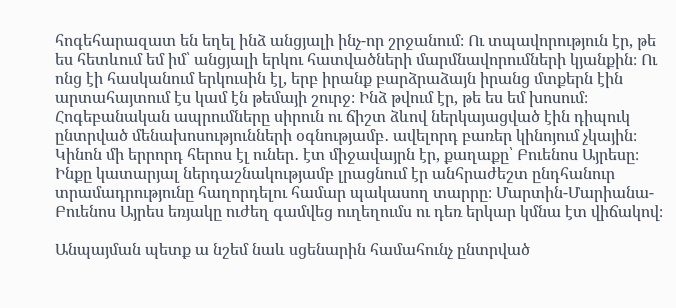հոգեհարազատ են եղել ինձ անցյալի ինչ-որ շրջանում։ Ու տպավորություն էր, թե ես հետևում եմ իմ՝ անցյալի երկու հատվածների մարմնավորումների կյանքին։ Ու ոնց էի հասկանում երկուսին էլ, երբ իրանք բարձրաձայն իրանց մտքերն էին արտահայտում էս կամ էն թեմայի շուրջ։ Ինձ թվում էր, թե ես եմ խոսում։ Հոգեբանական ապրումները սիրուն ու ճիշտ ձևով ներկայացված էին դիպուկ ընտրված մենախոսությունների օգնությամբ․ ավելորդ բառեր կինոյում չկային։ Կինոն մի երրորդ հերոս էլ ուներ․ էտ միջավայրն էր, քաղաքը՝ Բուենոս Այրեսը։ Ինքը կատարյալ ներդաշնակությամբ լրացնում էր անհրաժեշտ ընդհանուր տրամադրությունը հաղորդելու համար պակասող տարրը։ Մարտին-Մարիանա-Բուենոս Այրես եռյակը ուժեղ գամվեց ուղեղումս ու դեռ երկար կմնա էտ վիճակով։

Անպայման պետք ա նշեմ նաև սցենարին համահունչ ընտրված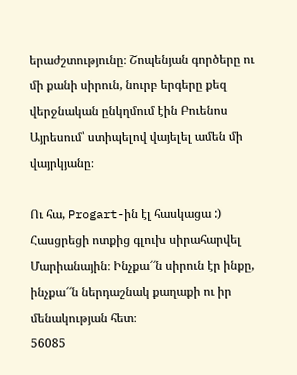երաժշտությունը։ Շոպենյան գործերը ու մի քանի սիրուն, նուրբ երգերը քեզ վերջնական ընկղմում էին Բուենոս Այրեսում՝ ստիպելով վայելել ամեն մի վայրկյանը։

Ու հա, Progart-ին էլ հասկացա :) Հասցրեցի ոտքից գլուխ սիրահարվել Մարիանային։ Ինչքա՜՜ն սիրուն էր ինքը, ինչքա՜՜ն ներդաշնակ քաղաքի ու իր մենակության հետ։
56085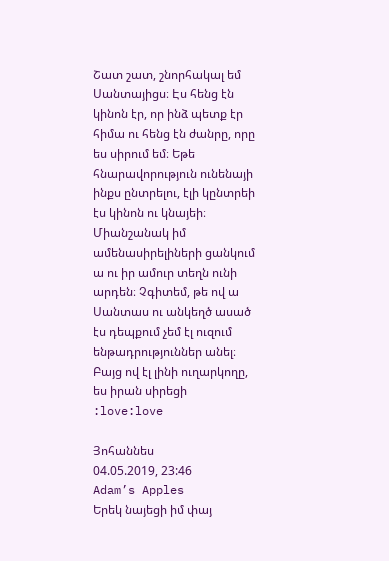Շատ շատ, շնորհակալ եմ Սանտայիցս։ Էս հենց էն կինոն էր, որ ինձ պետք էր հիմա ու հենց էն ժանրը, որը ես սիրում եմ։ Եթե հնարավորություն ունենայի ինքս ընտրելու, էլի կընտրեի էս կինոն ու կնայեի։ Միանշանակ իմ ամենասիրելիների ցանկում ա ու իր ամուր տեղն ունի արդեն։ Չգիտեմ, թե ով ա Սանտաս ու անկեղծ ասած էս դեպքում չեմ էլ ուզում ենթադրություններ անել։ Բայց ով էլ լինի ուղարկողը, ես իրան սիրեցի :love:love

Յոհաննես
04.05.2019, 23:46
Adam’s Apples
Երեկ նայեցի իմ փայ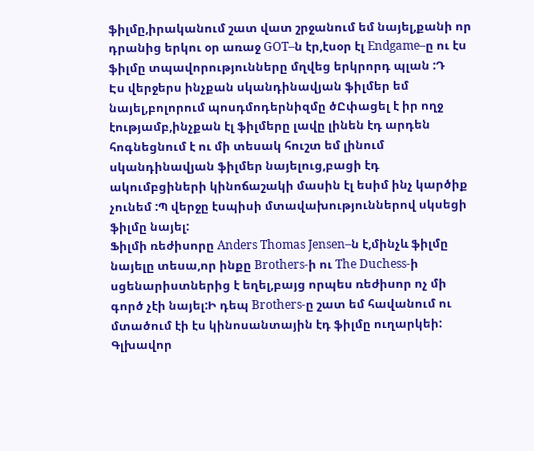ֆիլմը,իրականում շատ վատ շրջանում եմ նայել,քանի որ դրանից երկու օր առաջ GOT–ն էր,էսօր էլ Endgame–ը ու էս ֆիլմը տպավորությունները մղվեց երկրորդ պլան :Դ
Էս վերջերս ինչքան սկանդինավյան ֆիլմեր եմ նայել,բոլորում պոսդմոդերնիզմը ծԸփացել է իր ողջ էությամբ,ինչքան էլ ֆիլմերը լավը լինեն էդ արդեն հոգնեցնում է ու մի տեսակ հուշտ եմ լինում սկանդինավյան ֆիլմեր նայելուց,բացի էդ ակումբցիների կինոճաշակի մասին էլ եսիմ ինչ կարծիք չունեմ :Պ վերջը էսպիսի մտավախություններով սկսեցի ֆիլմը նայել:
Ֆիլմի ռեժիսորը Anders Thomas Jensen–ն է,մինչև ֆիլմը նայելը տեսա,որ ինքը Brothers-ի ու The Duchess-ի սցենարիստներից է եղել,բայց որպես ռեժիսոր ոչ մի գործ չէի նայել:Ի դեպ Brothers-ը շատ եմ հավանում ու մտածում էի էս կինոսանտային էդ ֆիլմը ուղարկեի:
Գլխավոր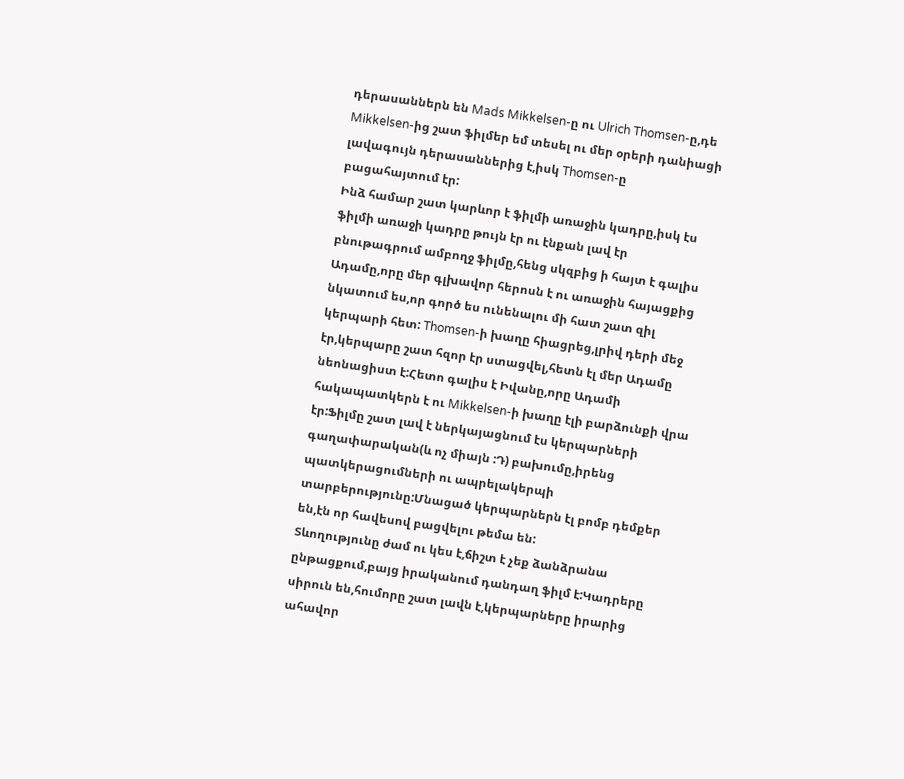դերասաններն են Mads Mikkelsen-ը ու Ulrich Thomsen-ը,դե Mikkelsen-ից շատ ֆիլմեր եմ տեսել ու մեր օրերի դանիացի լավագույն դերասաններից է,իսկ Thomsen-ը բացահայտում էր:
Ինձ համար շատ կարևոր է ֆիլմի առաջին կադրը,իսկ էս ֆիլմի առաջի կադրը թույն էր ու էնքան լավ էր բնութագրում ամբողջ ֆիլմը,հենց սկզբից ի հայտ է գալիս Ադամը,որը մեր գլխավոր հերոսն է ու առաջին հայացքից նկատում ես,որ գործ ես ունենալու մի հատ շատ զիլ կերպարի հետ: Thomsen-ի խաղը հիացրեց,լրիվ դերի մեջ էր,կերպարը շատ հզոր էր ստացվել,հետն էլ մեր Ադամը նեոնացիստ է:Հետո գալիս է Իվանը,որը Ադամի հակապատկերն է ու Mikkelsen-ի խաղը էլի բարձունքի վրա էր:Ֆիլմը շատ լավ է ներկայացնում էս կերպարների գաղափարական(և ոչ միայն :Դ) բախումը,իրենց պատկերացումների ու ապրելակերպի տարբերությունը:Մնացած կերպարներն էլ բոմբ դեմքեր են,էն որ հավեսով բացվելու թեմա են:
Տևողությունը ժամ ու կես է,ճիշտ է չեք ձանձրանա ընթացքում,բայց իրականում դանդաղ ֆիլմ է:Կադրերը սիրուն են,հումորը շատ լավն է,կերպարները իրարից ահավոր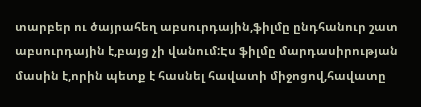տարբեր ու ծայրահեղ աբսուրդային,ֆիլմը ընդհանուր շատ աբսուրդային է,բայց չի վանում:Էս ֆիլմը մարդասիրության մասին է,որին պետք է հասնել հավատի միջոցով,հավատը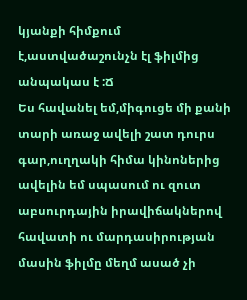կյանքի հիմքում է,աստվածաշունչն էլ ֆիլմից անպակաս է :Ճ
Ես հավանել եմ,միգուցե մի քանի տարի առաջ ավելի շատ դուրս գար,ուղղակի հիմա կինոներից ավելին եմ սպասում ու զուտ աբսուրդային իրավիճակներով հավատի ու մարդասիրության մասին ֆիլմը մեղմ ասած չի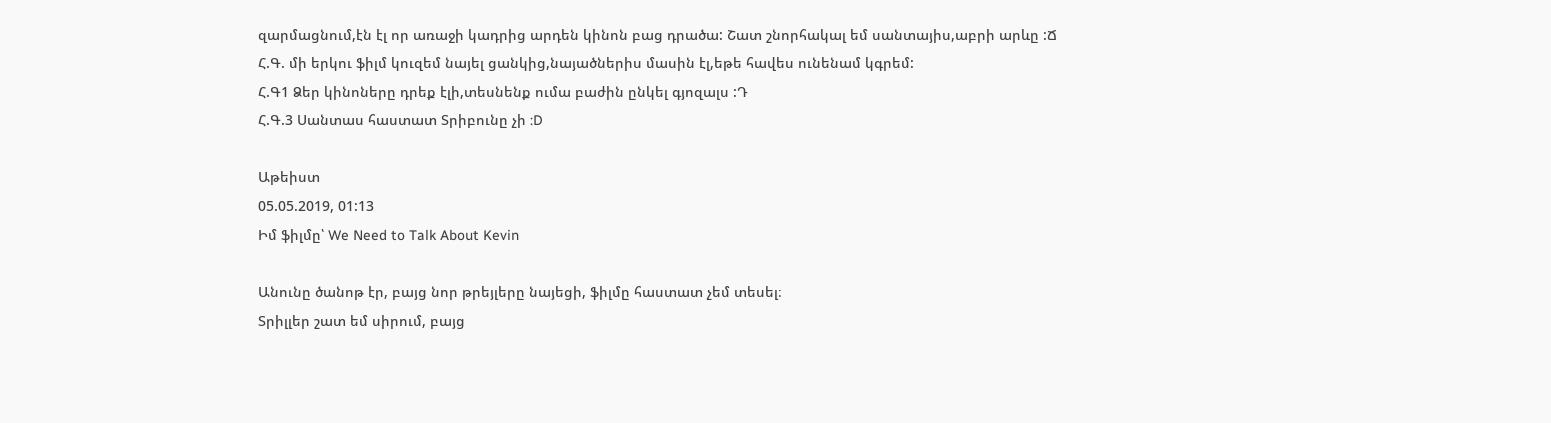զարմացնում,էն էլ որ առաջի կադրից արդեն կինոն բաց դրածա: Շատ շնորհակալ եմ սանտայիս,աբրի արևը :Ճ
Հ.Գ. մի երկու ֆիլմ կուզեմ նայել ցանկից,նայածներիս մասին էլ,եթե հավես ունենամ կգրեմ:
Հ.Գ1 Ձեր կինոները դրեք էլի,տեսնենք ումա բաժին ընկել գյոզալս :Դ
Հ.Գ.3 Սանտաս հաստատ Տրիբունը չի :D

Աթեիստ
05.05.2019, 01:13
Իմ ֆիլմը՝ We Need to Talk About Kevin

Անունը ծանոթ էր, բայց նոր թրեյլերը նայեցի, ֆիլմը հաստատ չեմ տեսել։
Տրիլլեր շատ եմ սիրում, բայց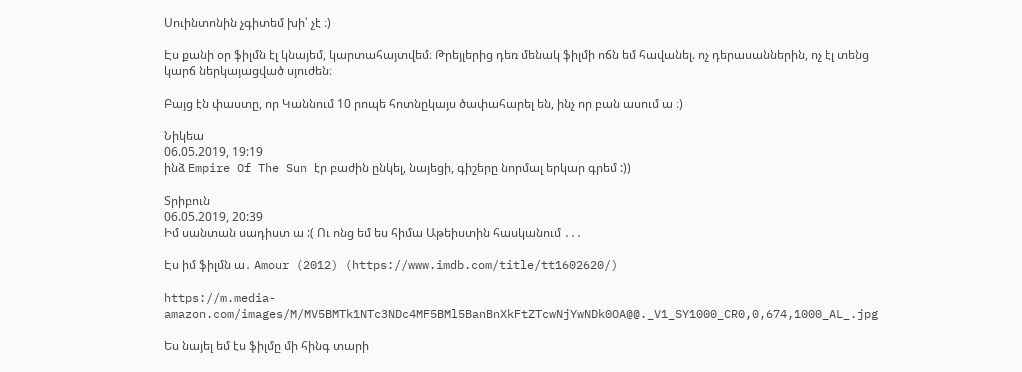Սուինտոնին չգիտեմ խի՝ չէ ։)

Էս քանի օր ֆիլմն էլ կնայեմ, կարտահայտվեմ։ Թրեյլերից դեռ մենակ ֆիլմի ոճն եմ հավանել. ոչ դերասաններին, ոչ էլ տենց կարճ ներկայացված սյուժեն։

Բայց էն փաստը, որ Կաննում 10 րոպե հոտնըկայս ծափահարել են, ինչ որ բան ասում ա ։)

Նիկեա
06.05.2019, 19:19
ինձ Empire Of The Sun էր բաժին ընկել, նայեցի, գիշերը նորմալ երկար գրեմ :))

Տրիբուն
06.05.2019, 20:39
Իմ սանտան սադիստ ա :( Ու ոնց եմ ես հիմա Աթեիստին հասկանում ․․․

Էս իմ ֆիլմն ա․ Amour (2012) (https://www.imdb.com/title/tt1602620/)

https://m.media-amazon.com/images/M/MV5BMTk1NTc3NDc4MF5BMl5BanBnXkFtZTcwNjYwNDk0OA@@._V1_SY1000_CR0,0,674,1000_AL_.jpg

Ես նայել եմ էս ֆիլմը մի հինգ տարի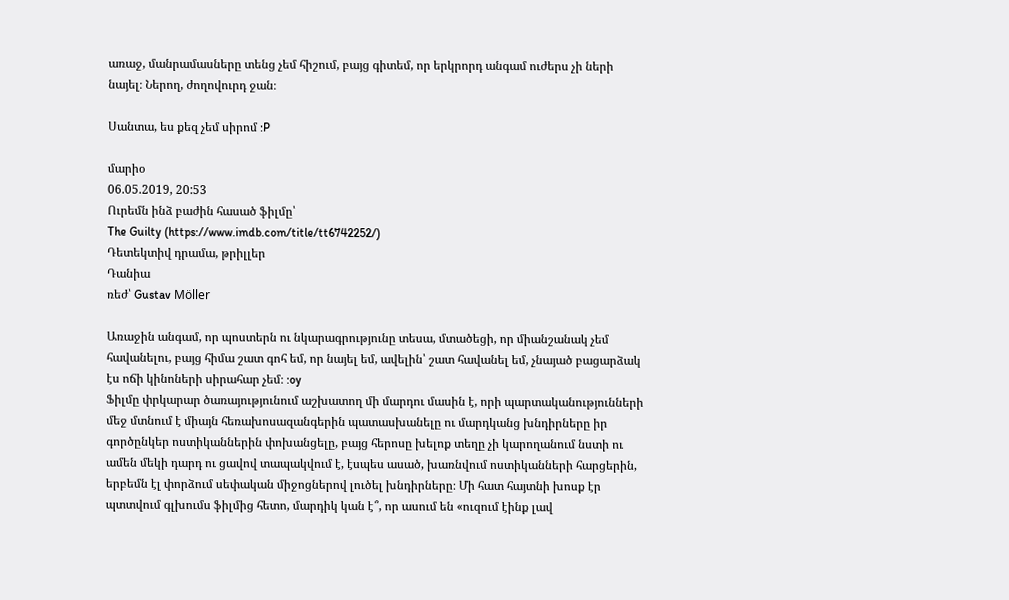առաջ, մանրամասները տենց չեմ հիշում, բայց գիտեմ, որ երկրորդ անգամ ուժերս չի ների նայել։ Ներող, ժողովուրդ ջան։

Սանտա, ես քեզ չեմ սիրոմ :P

մարիօ
06.05.2019, 20:53
Ուրեմն ինձ բաժին հասած ֆիլմը՝
The Guilty (https://www.imdb.com/title/tt6742252/)
Դետեկտիվ դրամա, թրիլլեր
Դանիա
ռեժ՝ Gustav Möller

Առաջին անգամ, որ պոստերն ու նկարագրությունը տեսա, մտածեցի, որ միանշանակ չեմ հավանելու, բայց հիմա շատ գոհ եմ, որ նայել եմ, ավելին՝ շատ հավանել եմ, չնայած բացարձակ էս ոճի կինոների սիրահար չեմ։ :oy
Ֆիլմը փրկարար ծառայությունում աշխատող մի մարդու մասին է, որի պարտականությունների մեջ մտնում է միայն հեռախոսազանգերին պատասխանելը ու մարդկանց խնդիրները իր գործընկեր ոստիկաններին փոխանցելը, բայց հերոսը խելոք տեղը չի կարողանում նստի ու ամեն մեկի դարդ ու ցավով տապակվում է, էսպես ասած, խառնվում ոստիկանների հարցերին, երբեմն էլ փորձում սեփական միջոցներով լուծել խնդիրները։ Մի հատ հայտնի խոսք էր պտտվում գլխումս ֆիլմից հետո, մարդիկ կան է՞, որ ասում են «ուզում էինք լավ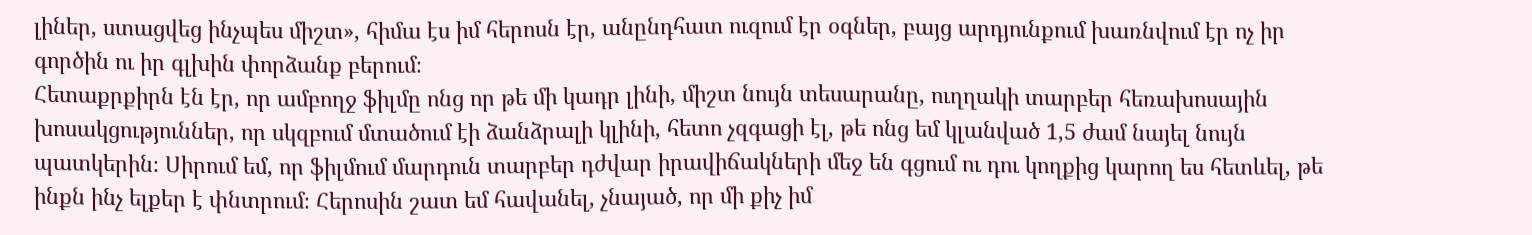լիներ, ստացվեց ինչպես միշտ», հիմա էս իմ հերոսն էր, անընդհատ ուզում էր օգներ, բայց արդյունքում խառնվում էր ոչ իր գործին ու իր գլխին փորձանք բերում։
Հետաքրքիրն էն էր, որ ամբողջ ֆիլմը ոնց որ թե մի կադր լինի, միշտ նույն տեսարանը, ուղղակի տարբեր հեռախոսային խոսակցություններ, որ սկզբում մտածում էի ձանձրալի կլինի, հետո չզգացի էլ, թե ոնց եմ կլանված 1,5 ժամ նայել նույն պատկերին։ Սիրում եմ, որ ֆիլմում մարդուն տարբեր դժվար իրավիճակների մեջ են գցում ու դու կողքից կարող ես հետևել, թե ինքն ինչ ելքեր է փնտրում։ Հերոսին շատ եմ հավանել, չնայած, որ մի քիչ իմ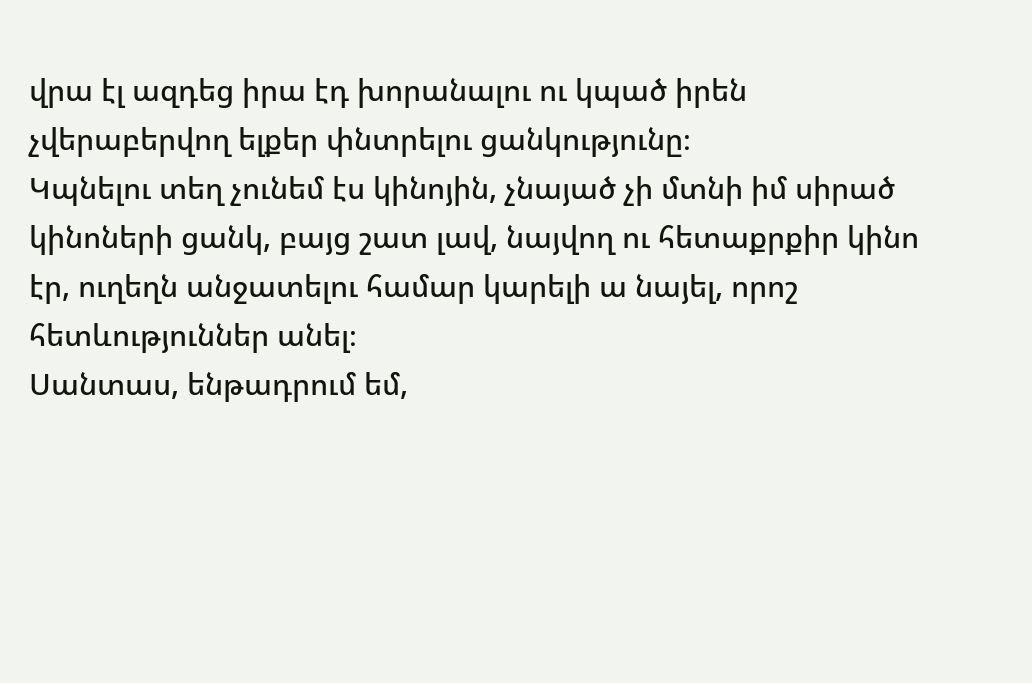վրա էլ ազդեց իրա էդ խորանալու ու կպած իրեն չվերաբերվող ելքեր փնտրելու ցանկությունը։
Կպնելու տեղ չունեմ էս կինոյին, չնայած չի մտնի իմ սիրած կինոների ցանկ, բայց շատ լավ, նայվող ու հետաքրքիր կինո էր, ուղեղն անջատելու համար կարելի ա նայել, որոշ հետևություններ անել։
Սանտաս, ենթադրում եմ,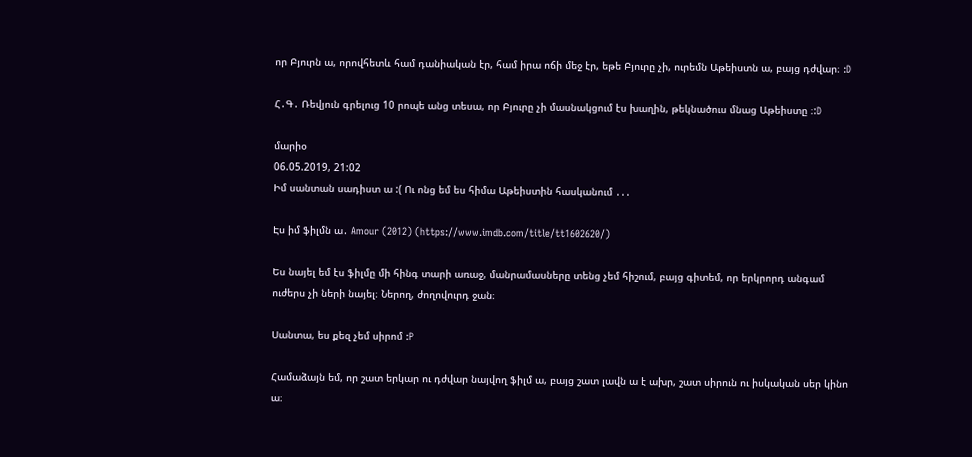որ Բյուրն ա, որովհետև համ դանիական էր, համ իրա ոճի մեջ էր, եթե Բյուրը չի, ուրեմն Աթեիստն ա, բայց դժվար։ :D

Հ․Գ․ Ռեվյուն գրելուց 10 րոպե անց տեսա, որ Բյուրը չի մասնակցում էս խաղին, թեկնածուս մնաց Աթեիստը ։:D

մարիօ
06.05.2019, 21:02
Իմ սանտան սադիստ ա :( Ու ոնց եմ ես հիմա Աթեիստին հասկանում ․․․

Էս իմ ֆիլմն ա․ Amour (2012) (https://www.imdb.com/title/tt1602620/)

Ես նայել եմ էս ֆիլմը մի հինգ տարի առաջ, մանրամասները տենց չեմ հիշում, բայց գիտեմ, որ երկրորդ անգամ ուժերս չի ների նայել։ Ներող, ժողովուրդ ջան։

Սանտա, ես քեզ չեմ սիրոմ :P

Համաձայն եմ, որ շատ երկար ու դժվար նայվող ֆիլմ ա, բայց շատ լավն ա է ախր, շատ սիրուն ու իսկական սեր կինո ա։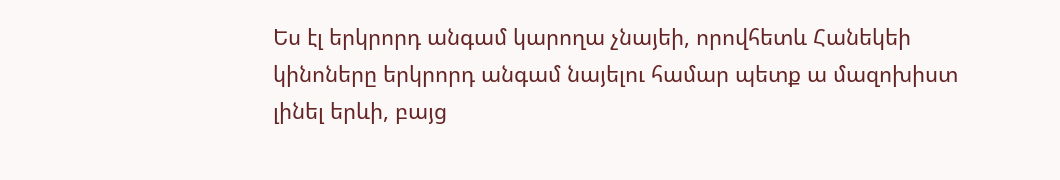Ես էլ երկրորդ անգամ կարողա չնայեի, որովհետև Հանեկեի կինոները երկրորդ անգամ նայելու համար պետք ա մազոխիստ լինել երևի, բայց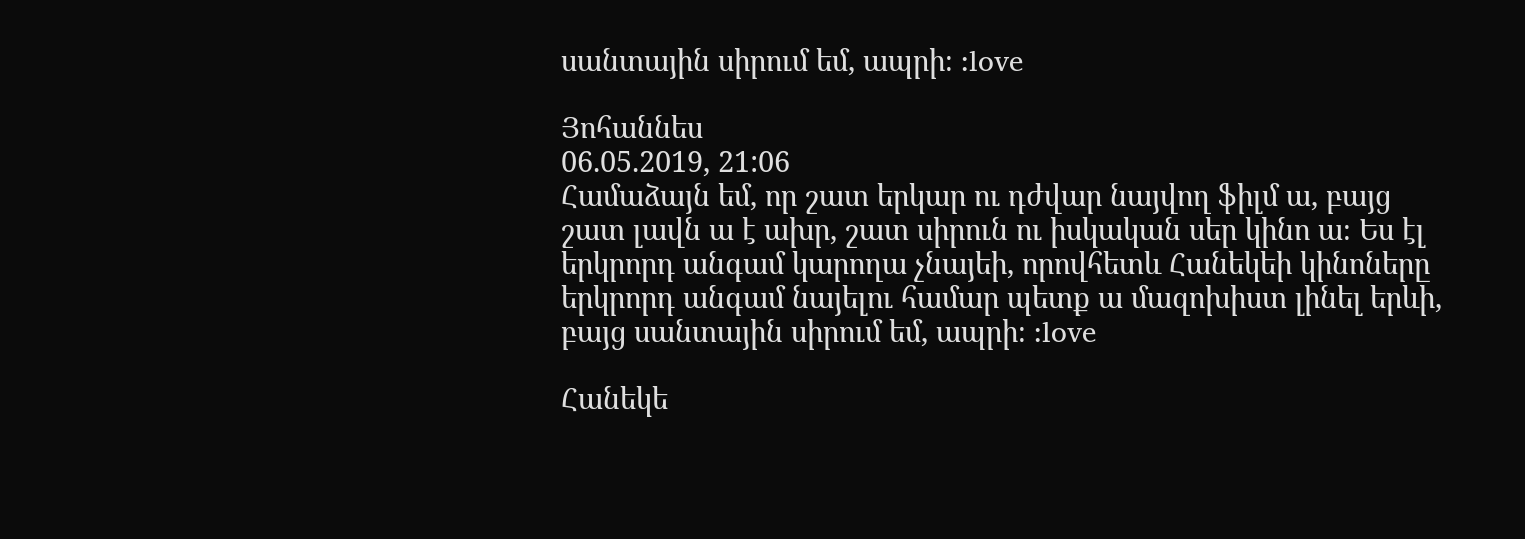սանտային սիրում եմ, ապրի։ :love

Յոհաննես
06.05.2019, 21:06
Համաձայն եմ, որ շատ երկար ու դժվար նայվող ֆիլմ ա, բայց շատ լավն ա է ախր, շատ սիրուն ու իսկական սեր կինո ա։ Ես էլ երկրորդ անգամ կարողա չնայեի, որովհետև Հանեկեի կինոները երկրորդ անգամ նայելու համար պետք ա մազոխիստ լինել երևի, բայց սանտային սիրում եմ, ապրի։ :love

Հանեկե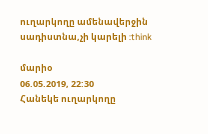ուղարկողը ամենավերջին սադիստնա,չի կարելի :think

մարիօ
06.05.2019, 22:30
Հանեկե ուղարկողը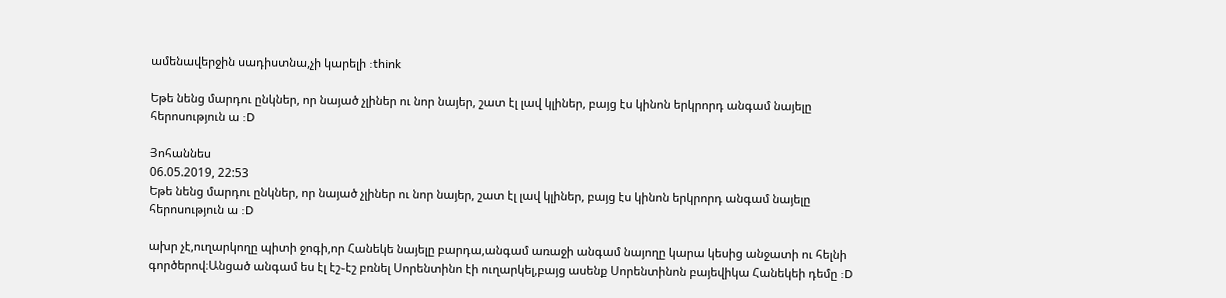ամենավերջին սադիստնա,չի կարելի :think

Եթե նենց մարդու ընկներ, որ նայած չլիներ ու նոր նայեր, շատ էլ լավ կլիներ, բայց էս կինոն երկրորդ անգամ նայելը հերոսություն ա :D

Յոհաննես
06.05.2019, 22:53
Եթե նենց մարդու ընկներ, որ նայած չլիներ ու նոր նայեր, շատ էլ լավ կլիներ, բայց էս կինոն երկրորդ անգամ նայելը հերոսություն ա :D

ախր չէ,ուղարկողը պիտի ջոգի,որ Հանեկե նայելը բարդա,անգամ առաջի անգամ նայողը կարա կեսից անջատի ու հելնի գործերով։Անցած անգամ ես էլ էշ֊էշ բռնել Սորենտինո էի ուղարկել,բայց ասենք Սորենտինոն բայեվիկա Հանեկեի դեմը :D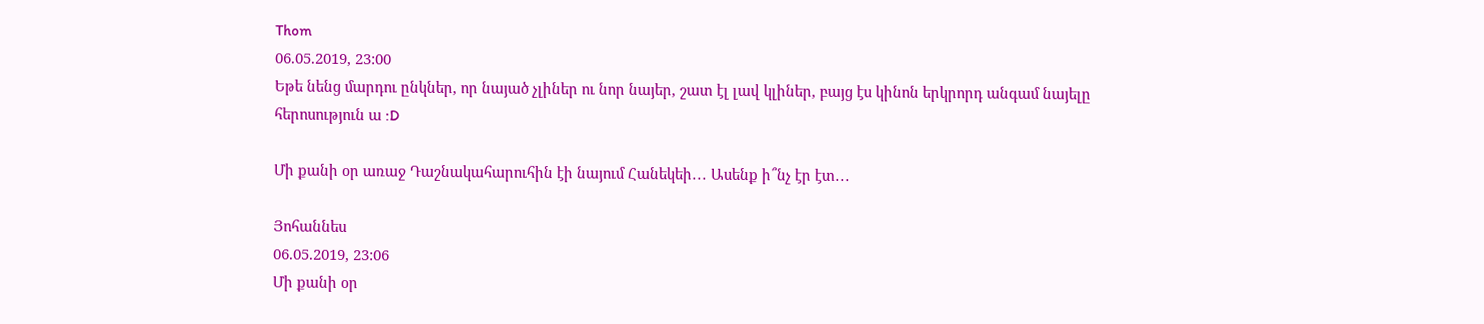Thom
06.05.2019, 23:00
Եթե նենց մարդու ընկներ, որ նայած չլիներ ու նոր նայեր, շատ էլ լավ կլիներ, բայց էս կինոն երկրորդ անգամ նայելը հերոսություն ա :D

Մի քանի օր առաջ Դաշնակահարուհին էի նայում Հանեկեի․․․ Ասենք ի՞նչ էր էտ․․․

Յոհաննես
06.05.2019, 23:06
Մի քանի օր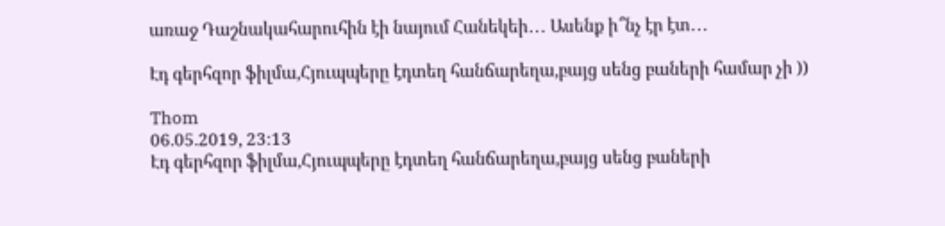առաջ Դաշնակահարուհին էի նայում Հանեկեի․․․ Ասենք ի՞նչ էր էտ․․․

Էդ գերհզոր ֆիլմա,Հյուպպերը էդտեղ հանճարեղա,բայց սենց բաների համար չի ))

Thom
06.05.2019, 23:13
Էդ գերհզոր ֆիլմա,Հյուպպերը էդտեղ հանճարեղա,բայց սենց բաների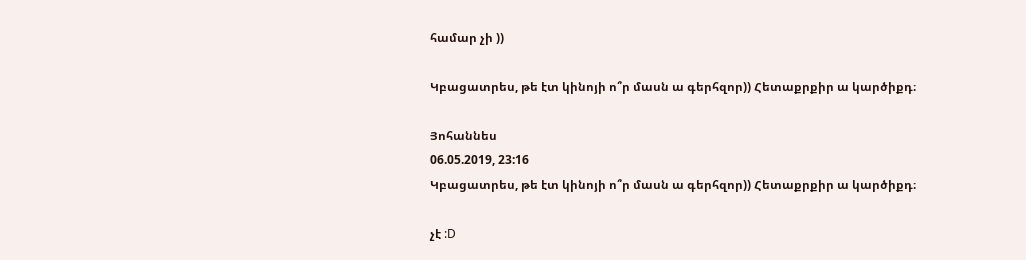համար չի ))

Կբացատրես, թե էտ կինոյի ո՞ր մասն ա գերհզոր)) Հետաքրքիր ա կարծիքդ։

Յոհաննես
06.05.2019, 23:16
Կբացատրես, թե էտ կինոյի ո՞ր մասն ա գերհզոր)) Հետաքրքիր ա կարծիքդ։

չէ :D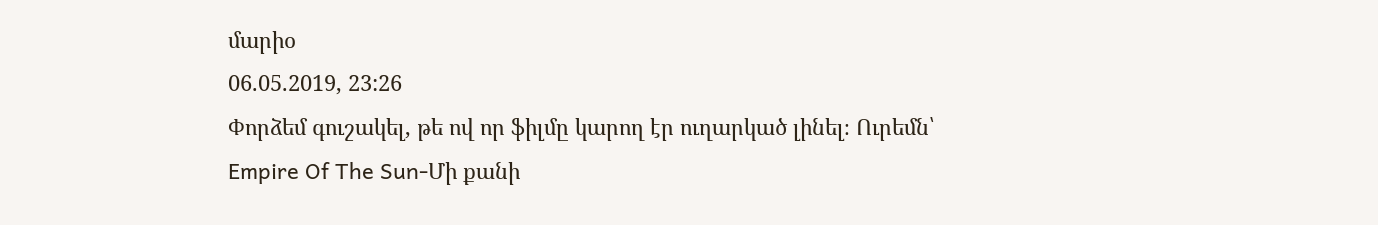մարիօ
06.05.2019, 23:26
Փորձեմ գուշակել, թե ով որ ֆիլմը կարող էր ուղարկած լինել։ Ուրեմն՝
Empire Of The Sun-Մի քանի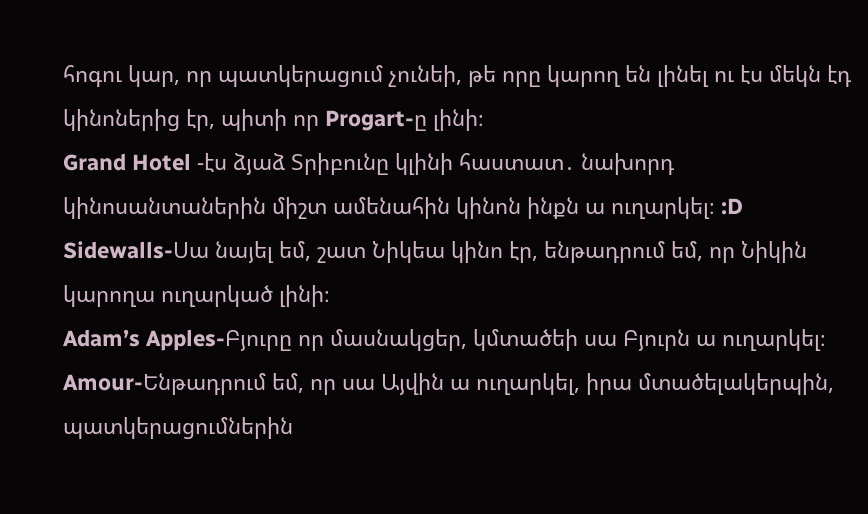հոգու կար, որ պատկերացում չունեի, թե որը կարող են լինել ու էս մեկն էդ կինոներից էր, պիտի որ Progart-ը լինի։
Grand Hotel -էս ձյաձ Տրիբունը կլինի հաստատ․ նախորդ կինոսանտաներին միշտ ամենահին կինոն ինքն ա ուղարկել։ :D
Sidewalls-Սա նայել եմ, շատ Նիկեա կինո էր, ենթադրում եմ, որ Նիկին կարողա ուղարկած լինի։
Adam’s Apples-Բյուրը որ մասնակցեր, կմտածեի սա Բյուրն ա ուղարկել։
Amour-Ենթադրում եմ, որ սա Այվին ա ուղարկել, իրա մտածելակերպին, պատկերացումներին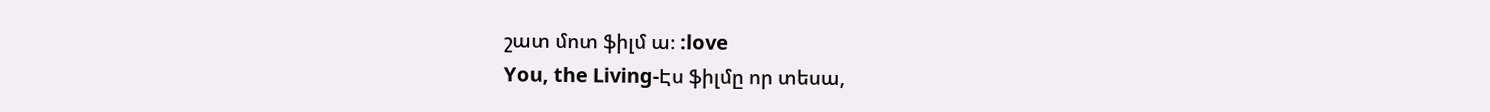շատ մոտ ֆիլմ ա։ :love
You, the Living-Էս ֆիլմը որ տեսա,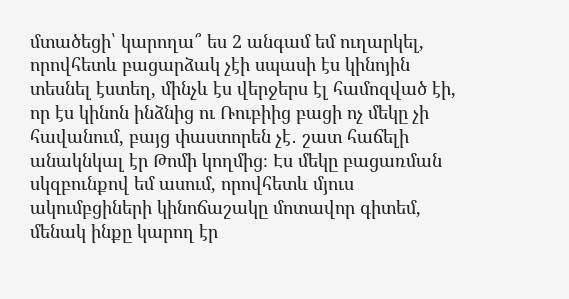մտածեցի՝ կարողա՞ ես 2 անգամ եմ ուղարկել, որովհետև բացարձակ չէի սպասի էս կինոյին տեսնել էստեղ, մինչև էս վերջերս էլ համոզված էի, որ էս կինոն ինձնից ու Ռուբիից բացի ոչ մեկը չի հավանում, բայց փաստորեն չէ․ շատ հաճելի անակնկալ էր Թոմի կողմից։ Էս մեկը բացառման սկզբունքով եմ ասում, որովհետև մյուս ակումբցիների կինոճաշակը մոտավոր գիտեմ, մենակ ինքը կարող էր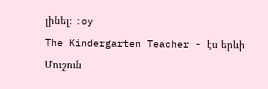լինել։ :oy
The Kindergarten Teacher - էս երևի Մուշուն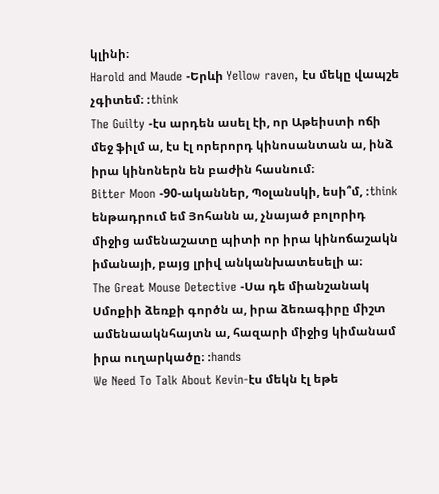կլինի։
Harold and Maude -Երևի Yellow raven, էս մեկը վապշե չգիտեմ։ :think
The Guilty -էս արդեն ասել էի, որ Աթեիստի ոճի մեջ ֆիլմ ա, էս էլ որերորդ կինոսանտան ա, ինձ իրա կինոներն են բաժին հասնում։
Bitter Moon -90-ականներ, Պօլանսկի, եսի՞մ, :think ենթադրում եմ Յոհանն ա, չնայած բոլորիդ միջից ամենաշատը պիտի որ իրա կինոճաշակն իմանայի, բայց լրիվ անկանխատեսելի ա։
The Great Mouse Detective -Սա դե միանշանակ Սմոքիի ձեռքի գործն ա, իրա ձեռագիրը միշտ ամենաակնհայտն ա, հազարի միջից կիմանամ իրա ուղարկածը։ :hands
We Need To Talk About Kevin-էս մեկն էլ եթե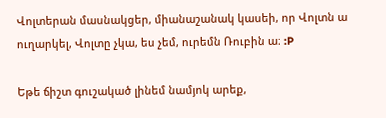Վոլտերան մասնակցեր, միանաշանակ կասեի, որ Վոլտն ա ուղարկել, Վոլտը չկա, ես չեմ, ուրեմն Ռուբին ա։ :P

Եթե ճիշտ գուշակած լինեմ նամյոկ արեք,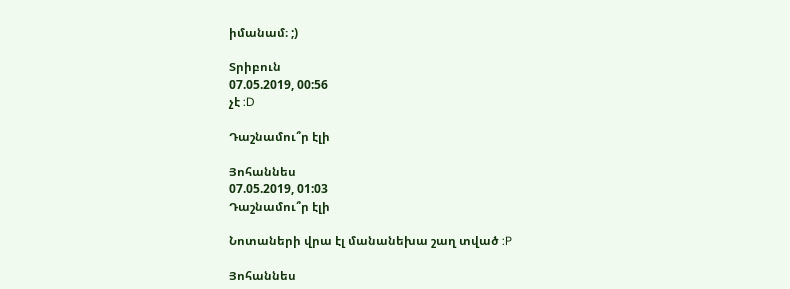իմանամ։ ;)

Տրիբուն
07.05.2019, 00:56
չէ :D

Դաշնամու՞ր էլի

Յոհաննես
07.05.2019, 01:03
Դաշնամու՞ր էլի

Նոտաների վրա էլ մանանեխա շաղ տված :P

Յոհաննես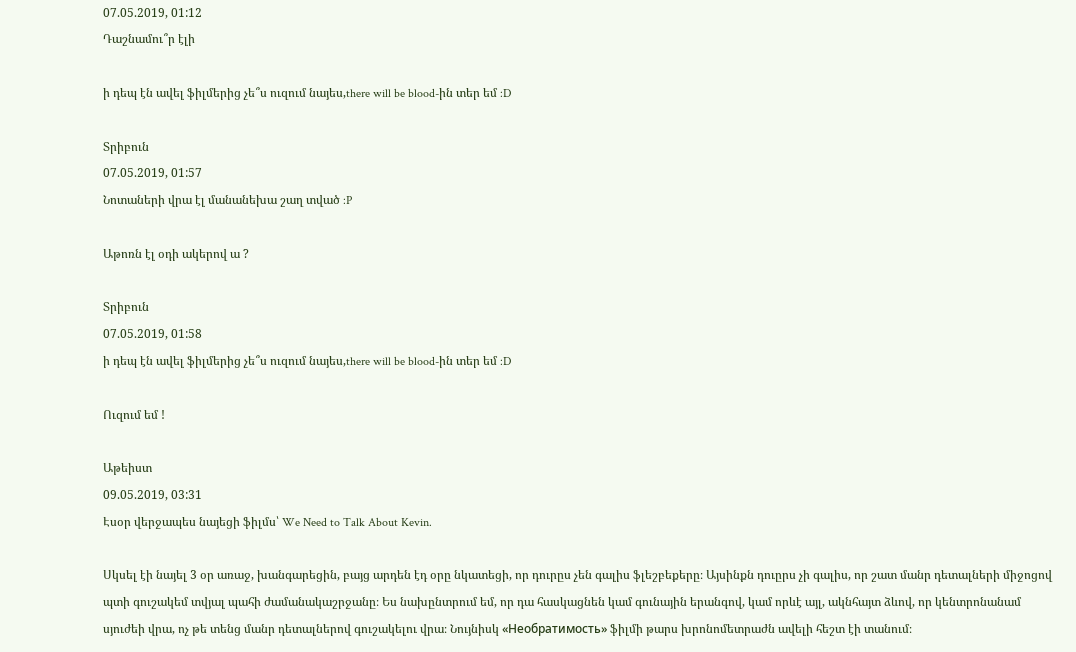07.05.2019, 01:12
Դաշնամու՞ր էլի

ի դեպ էն ավել ֆիլմերից չե՞ս ուզում նայես,there will be blood-ին տեր եմ :D

Տրիբուն
07.05.2019, 01:57
Նոտաների վրա էլ մանանեխա շաղ տված :P

Աթոռն էլ օդի ակերով ա ?

Տրիբուն
07.05.2019, 01:58
ի դեպ էն ավել ֆիլմերից չե՞ս ուզում նայես,there will be blood-ին տեր եմ :D

Ուզում եմ !

Աթեիստ
09.05.2019, 03:31
Էսօր վերջապես նայեցի ֆիլմս՝ We Need to Talk About Kevin.

Սկսել էի նայել 3 օր առաջ, խանգարեցին, բայց արդեն էդ օրը նկատեցի, որ դուրըս չեն գալիս ֆլեշբեքերը։ Այսինքն դուըրս չի գալիս, որ շատ մանր դետալների միջոցով պտի գուշակեմ տվյալ պահի ժամանակաշրջանը։ Ես նախընտրում եմ, որ դա հասկացնեն կամ գունային երանգով, կամ որևէ այլ, ակնհայտ ձևով, որ կենտրոնանամ սյուժեի վրա, ոչ թե տենց մանր դետալներով գուշակելու վրա։ Նույնիսկ «Необратимость» ֆիլմի թարս խրոնոմետրաժն ավելի հեշտ էի տանում։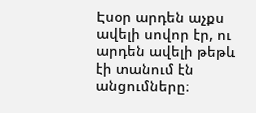Էսօր արդեն աչքս ավելի սովոր էր, ու արդեն ավելի թեթև էի տանում էն անցումները։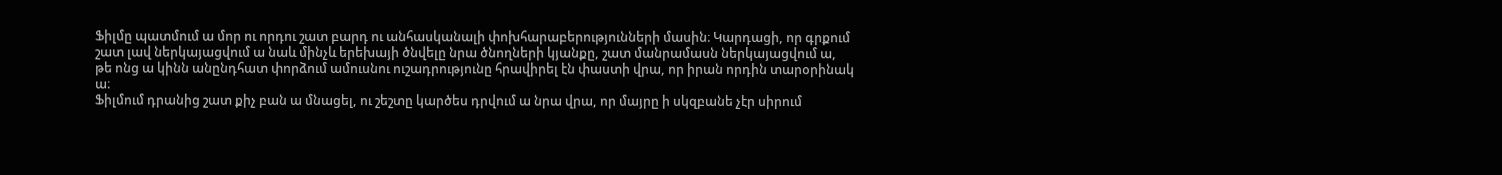Ֆիլմը պատմում ա մոր ու որդու շատ բարդ ու անհասկանալի փոխհարաբերությունների մասին։ Կարդացի, որ գրքում շատ լավ ներկայացվում ա նաև մինչև երեխայի ծնվելը նրա ծնողների կյանքը, շատ մանրամասն ներկայացվում ա, թե ոնց ա կինն անընդհատ փորձում ամուսնու ուշադրությունը հրավիրել էն փաստի վրա, որ իրան որդին տարօրինակ ա։
Ֆիլմում դրանից շատ քիչ բան ա մնացել, ու շեշտը կարծես դրվում ա նրա վրա, որ մայրը ի սկզբանե չէր սիրում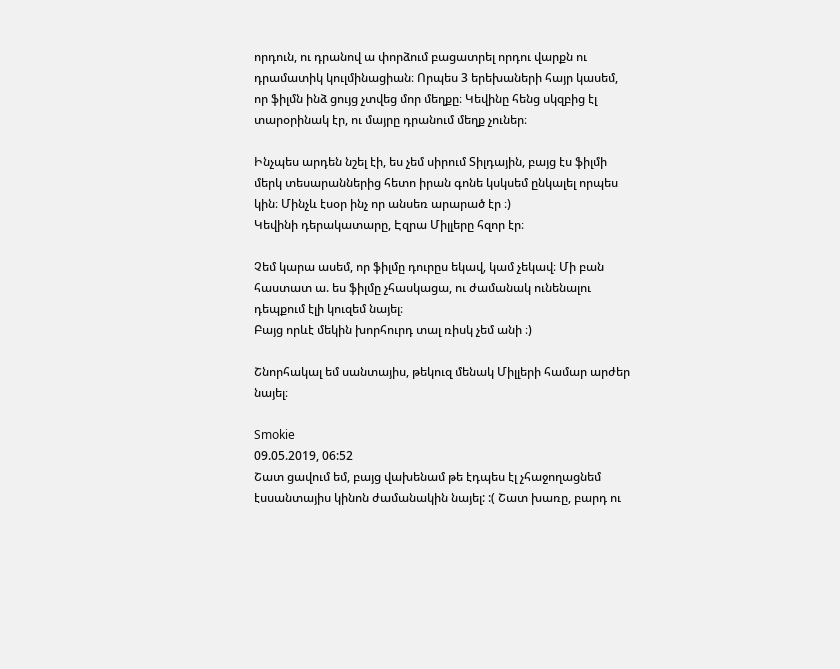որդուն, ու դրանով ա փորձում բացատրել որդու վարքն ու դրամատիկ կուլմինացիան։ Որպես 3 երեխաների հայր կասեմ, որ ֆիլմն ինձ ցույց չտվեց մոր մեղքը։ Կեվինը հենց սկզբից էլ տարօրինակ էր, ու մայրը դրանում մեղք չուներ։

Ինչպես արդեն նշել էի, ես չեմ սիրում Տիլդային, բայց էս ֆիլմի մերկ տեսարաններից հետո իրան գոնե կսկսեմ ընկալել որպես կին։ Մինչև էսօր ինչ որ անսեռ արարած էր ։)
Կեվինի դերակատարը, Էզրա Միլլերը հզոր էր։

Չեմ կարա ասեմ, որ ֆիլմը դուրըս եկավ, կամ չեկավ։ Մի բան հաստատ ա. ես ֆիլմը չհասկացա, ու ժամանակ ունենալու դեպքում էլի կուզեմ նայել։
Բայց որևէ մեկին խորհուրդ տալ ռիսկ չեմ անի ։)

Շնորհակալ եմ սանտայիս, թեկուզ մենակ Միլլերի համար արժեր նայել։

Smokie
09.05.2019, 06:52
Շատ ցավում եմ, բայց վախենամ թե էդպես էլ չհաջողացնեմ էսսանտայիս կինոն ժամանակին նայել: :( Շատ խառը, բարդ ու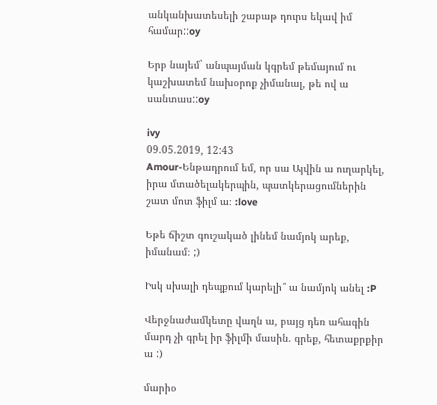անկանխատեսելի շաբաթ դուրս եկավ իմ համար::oy

Երբ նայեմ` անպայման կգրեմ թեմայում ու կաշխատեմ նախօրոք չիմանալ, թե ով ա սանտաս::oy

ivy
09.05.2019, 12:43
Amour-Ենթադրում եմ, որ սա Այվին ա ուղարկել, իրա մտածելակերպին, պատկերացումներին շատ մոտ ֆիլմ ա։ :love

Եթե ճիշտ գուշակած լինեմ նամյոկ արեք, իմանամ։ ;)

Իսկ սխալի դեպքում կարելի՞ ա նամյոկ անել :P

Վերջնաժամկետը վաղն ա, բայց դեռ ահագին մարդ չի գրել իր ֆիլմի մասին. գրեք, հետաքրքիր ա :)

մարիօ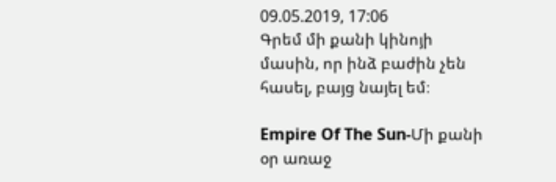09.05.2019, 17:06
Գրեմ մի քանի կինոյի մասին, որ ինձ բաժին չեն հասել, բայց նայել եմ։

Empire Of The Sun-Մի քանի օր առաջ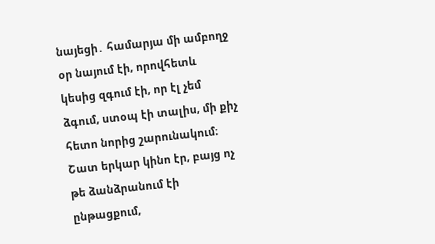նայեցի․ համարյա մի ամբողջ օր նայում էի, որովհետև կեսից զգում էի, որ էլ չեմ ձգում, ստօպ էի տալիս, մի քիչ հետո նորից շարունակում։ Շատ երկար կինո էր, բայց ոչ թե ձանձրանում էի ընթացքում,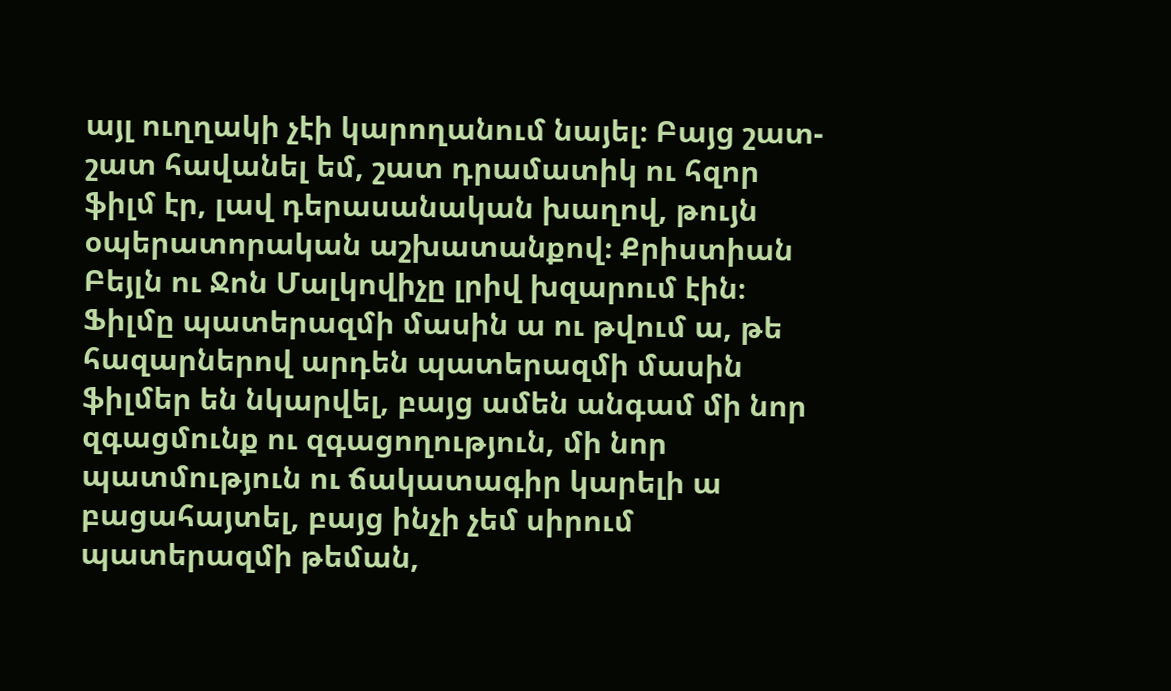այլ ուղղակի չէի կարողանում նայել։ Բայց շատ-շատ հավանել եմ, շատ դրամատիկ ու հզոր ֆիլմ էր, լավ դերասանական խաղով, թույն օպերատորական աշխատանքով։ Քրիստիան Բեյլն ու Ջոն Մալկովիչը լրիվ խզարում էին։
Ֆիլմը պատերազմի մասին ա ու թվում ա, թե հազարներով արդեն պատերազմի մասին ֆիլմեր են նկարվել, բայց ամեն անգամ մի նոր զգացմունք ու զգացողություն, մի նոր պատմություն ու ճակատագիր կարելի ա բացահայտել, բայց ինչի չեմ սիրում պատերազմի թեման,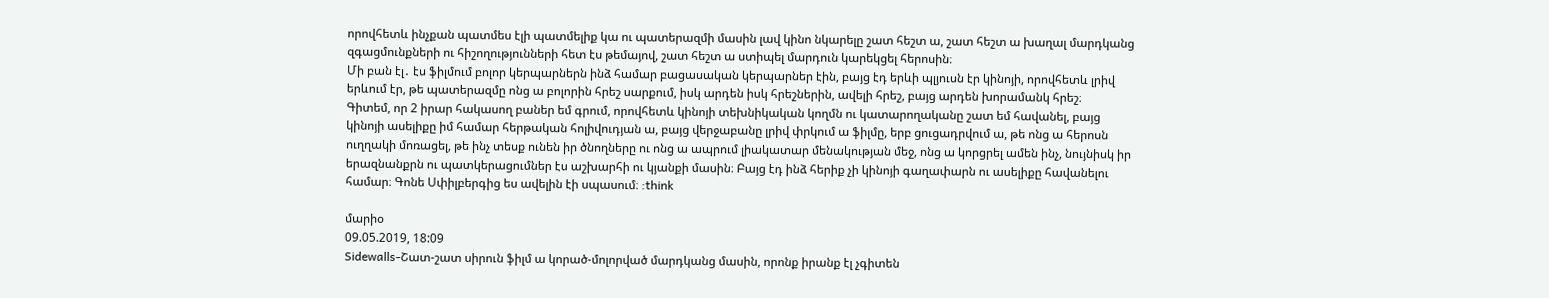որովհետև ինչքան պատմես էլի պատմելիք կա ու պատերազմի մասին լավ կինո նկարելը շատ հեշտ ա, շատ հեշտ ա խաղալ մարդկանց զգացմունքների ու հիշողությունների հետ էս թեմայով, շատ հեշտ ա ստիպել մարդուն կարեկցել հերոսին։
Մի բան էլ․ էս ֆիլմում բոլոր կերպարներն ինձ համար բացասական կերպարներ էին, բայց էդ երևի պլյուսն էր կինոյի, որովհետև լրիվ երևում էր, թե պատերազմը ոնց ա բոլորին հրեշ սարքում, իսկ արդեն իսկ հրեշներին, ավելի հրեշ, բայց արդեն խորամանկ հրեշ։
Գիտեմ, որ 2 իրար հակասող բաներ եմ գրում, որովհետև կինոյի տեխնիկական կողմն ու կատարողականը շատ եմ հավանել, բայց կինոյի ասելիքը իմ համար հերթական հոլիվուդյան ա, բայց վերջաբանը լրիվ փրկում ա ֆիլմը, երբ ցուցադրվում ա, թե ոնց ա հերոսն ուղղակի մոռացել, թե ինչ տեսք ունեն իր ծնողները ու ոնց ա ապրում լիակատար մենակության մեջ, ոնց ա կորցրել ամեն ինչ, նույնիսկ իր երազնանքրն ու պատկերացումներ էս աշխարհի ու կյանքի մասին։ Բայց էդ ինձ հերիք չի կինոյի գաղափարն ու ասելիքը հավանելու համար։ Գոնե Սփիլբերգից ես ավելին էի սպասում։ :think

մարիօ
09.05.2019, 18:09
Sidewalls-Շատ-շատ սիրուն ֆիլմ ա կորած-մոլորված մարդկանց մասին, որոնք իրանք էլ չգիտեն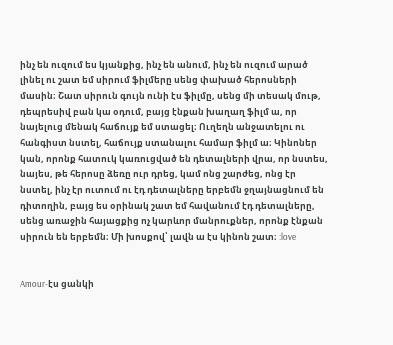ինչ են ուզում ես կյանքից, ինչ են անում, ինչ են ուզում արած լինել ու շատ եմ սիրում ֆիլմերը սենց փախած հերոսների մասին։ Շատ սիրուն գույն ունի էս ֆիլմը, սենց մի տեսակ մութ, դեպրեսիվ բան կա օդում, բայց էնքան խաղաղ ֆիլմ ա, որ նայելուց մենակ հաճույք եմ ստացել։ Ուղեղն անջատելու ու հանգիստ նստել, հաճույք ստանալու համար ֆիլմ ա։ Կինոներ կան, որոնք հատուկ կառուցված են դետալների վրա, որ նստես, նայես, թե հերոսը ձեռը ուր դրեց, կամ ոնց շարժեց, ոնց էր նստել, ինչ էր ուտում ու էդ դետալները երբեմն ջղայնացնում են դիտողին, բայց ես օրինակ շատ եմ հավանում էդ դետալները, սենց առաջին հայացքից ոչ կարևոր մանրուքներ, որոնք էնքան սիրուն են երբեմն։ Մի խոսքով՝ լավն ա էս կինոն շատ։ :love


Amour-էս ցանկի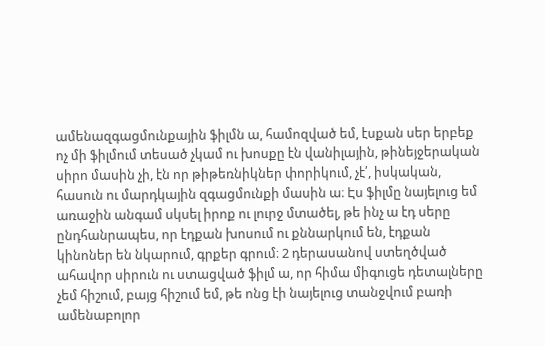ամենազգացմունքային ֆիլմն ա, համոզված եմ, էսքան սեր երբեք ոչ մի ֆիլմում տեսած չկամ ու խոսքը էն վանիլային, թինեյջերական սիրո մասին չի, էն որ թիթեռնիկներ փորիկում, չէ՛, իսկական, հասուն ու մարդկային զգացմունքի մասին ա։ Էս ֆիլմը նայելուց եմ առաջին անգամ սկսել իրոք ու լուրջ մտածել, թե ինչ ա էդ սերը ընդհանրապես, որ էդքան խոսում ու քննարկում են, էդքան կինոներ են նկարում, գրքեր գրում։ 2 դերասանով ստեղծված ահավոր սիրուն ու ստացված ֆիլմ ա, որ հիմա միգուցե դետալները չեմ հիշում, բայց հիշում եմ, թե ոնց էի նայելուց տանջվում բառի ամենաբոլոր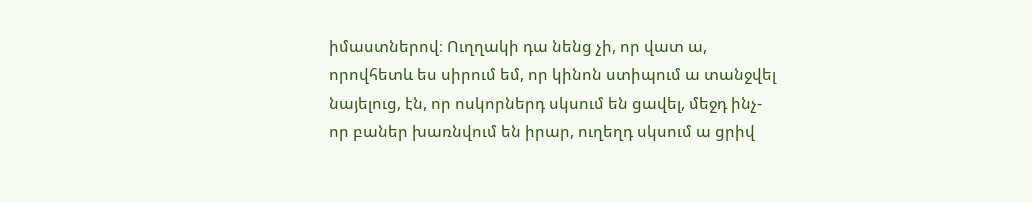իմաստներով։ Ուղղակի դա նենց չի, որ վատ ա, որովհետև ես սիրում եմ, որ կինոն ստիպում ա տանջվել նայելուց, էն, որ ոսկորներդ սկսում են ցավել, մեջդ ինչ-որ բաներ խառնվում են իրար, ուղեղդ սկսում ա ցրիվ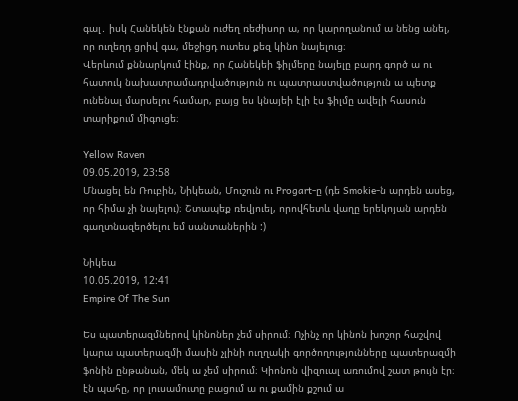գալ․ իսկ Հանեկեն էնքան ուժեղ ռեժիսոր ա, որ կարողանում ա նենց անել, որ ուղեղդ ցրիվ գա, մեջիցդ ուտես քեզ կինո նայելուց։
Վերևում քննարկում էինք, որ Հանեկեի ֆիլմերը նայելը բարդ գործ ա ու հատուկ նախատրամադրվածություն ու պատրաստվածություն ա պետք ունենալ մարսելու համար, բայց ես կնայեի էլի էս ֆիլմը ավելի հասուն տարիքում միգուցե։

Yellow Raven
09.05.2019, 23:58
Մնացել են Ռուբին, Նիկեան, Մուշուն ու Progart-ը (դե Smokie-ն արդեն ասեց, որ հիմա չի նայելու)։ Շտապեք ռեվյուել, որովհետև վաղը երեկոյան արդեն գաղտնազերծելու եմ սանտաներին :)

Նիկեա
10.05.2019, 12:41
Empire Of The Sun

Ես պատերազմներով կինոներ չեմ սիրում։ Ոչինչ որ կինոն խոշոր հաշվով կարա պատերազմի մասին չլինի ուղղակի գործողությունները պատերազմի ֆոնին ընթանան, մեկ ա չեմ սիրում։ Կիոնոն վիզուալ առումով շատ թույն էր։ էն պահը, որ լուսամուտը բացում ա ու քամին քշում ա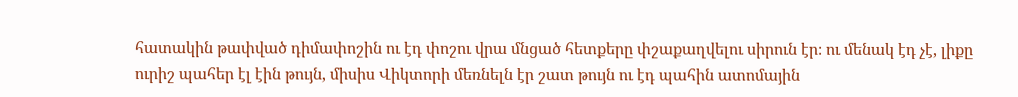հատակին թափված դիմափոշին ու էդ փոշու վրա մնցած հետքերը փշաքաղվելու սիրուն էր։ ու մենակ էդ չէ, լիքը ուրիշ պահեր էլ էին թույն, միսիս Վիկտորի մեռնելն էր շատ թույն ու էդ պահին ատոմային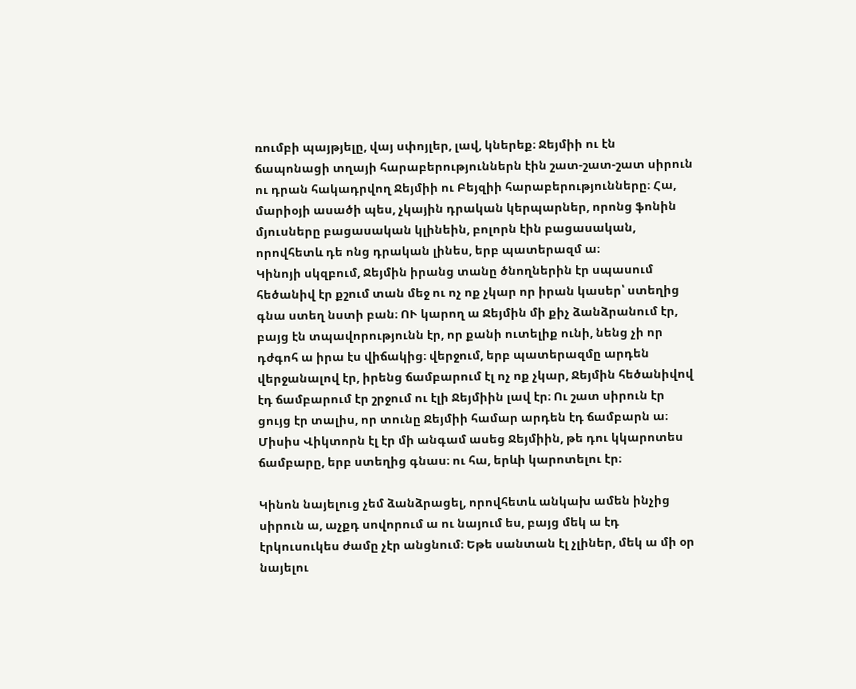ռումբի պայթյելը, վայ սփոյլեր, լավ, կներեք։ Ջեյմիի ու էն ճապոնացի տղայի հարաբերություններն էին շատ-շատ-շատ սիրուն ու դրան հակադրվող Ջեյմիի ու Բեյզիի հարաբերությունները։ Հա, մարիօյի ասածի պես, չկային դրական կերպարներ, որոնց ֆոնին մյուսները բացասական կլինեին, բոլորն էին բացասական, որովհետև դե ոնց դրական լինես, երբ պատերազմ ա։
Կինոյի սկզբում, Ջեյմին իրանց տանը ծնողներին էր սպասում հեծանիվ էր քշում տան մեջ ու ոչ ոք չկար որ իրան կասեր՝ ստեղից գնա ստեղ նստի բան։ ՈՒ կարող ա Ջեյմին մի քիչ ձանձրանում էր, բայց էն տպավորությունն էր, որ քանի ուտելիք ունի, նենց չի որ դժգոհ ա իրա էս վիճակից։ վերջում, երբ պատերազմը արդեն վերջանալով էր, իրենց ճամբարում էլ ոչ ոք չկար, Ջեյմին հեծանիվով էդ ճամբարում էր շրջում ու էլի Ջեյմիին լավ էր։ Ու շատ սիրուն էր ցույց էր տալիս, որ տունը Ջեյմիի համար արդեն էդ ճամբարն ա։ Միսիս Վիկտորն էլ էր մի անգամ ասեց Ջեյմիին, թե դու կկարոտես ճամբարը, երբ ստեղից գնաս։ ու հա, երևի կարոտելու էր։

Կինոն նայելուց չեմ ձանձրացել, որովհետև անկախ ամեն ինչից սիրուն ա, աչքդ սովորում ա ու նայում ես, բայց մեկ ա էդ էրկուսուկես ժամը չէր անցնում։ Եթե սանտան էլ չլիներ, մեկ ա մի օր նայելու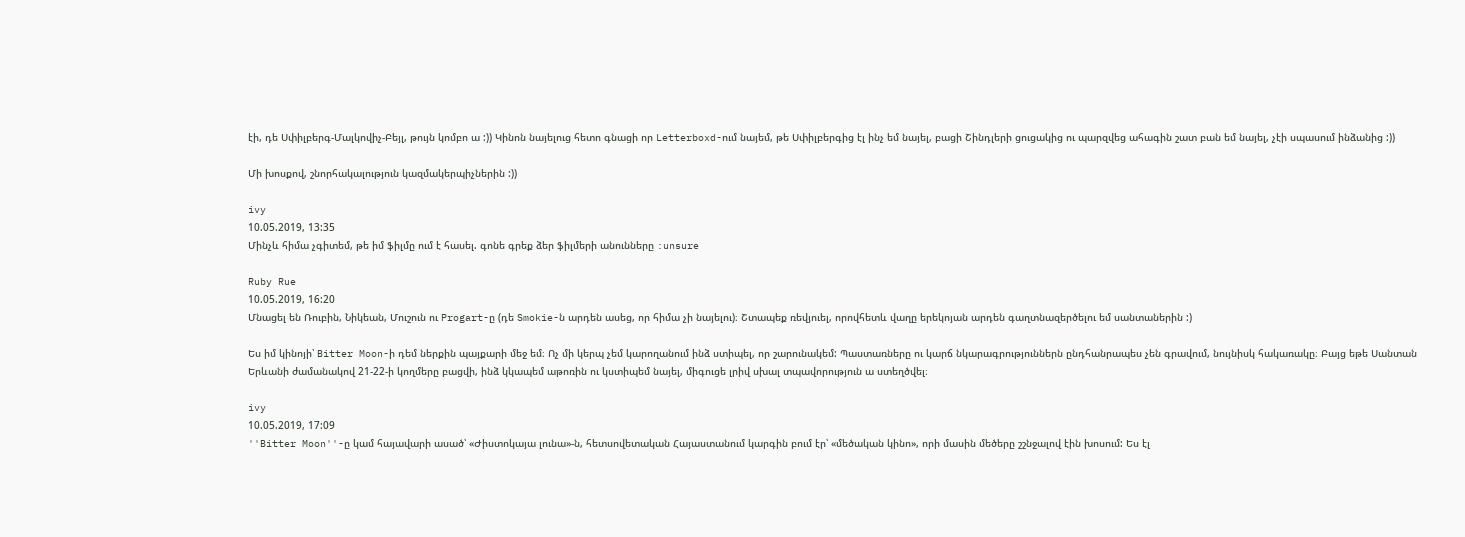էի, դե Սփիլբերգ-Մալկովիչ-Բեյլ, թույն կոմբո ա :)) Կինոն նայելուց հետո գնացի որ Letterboxd-ում նայեմ, թե Սփիլբերգից էլ ինչ եմ նայել, բացի Շինդլերի ցուցակից ու պարզվեց ահագին շատ բան եմ նայել, չէի սպասում ինձանից :))

Մի խոսքով, շնորհակալություն կազմակերպիչներին :))

ivy
10.05.2019, 13:35
Մինչև հիմա չգիտեմ, թե իմ ֆիլմը ում է հասել. գոնե գրեք ձեր ֆիլմերի անունները :unsure

Ruby Rue
10.05.2019, 16:20
Մնացել են Ռուբին, Նիկեան, Մուշուն ու Progart-ը (դե Smokie-ն արդեն ասեց, որ հիմա չի նայելու)։ Շտապեք ռեվյուել, որովհետև վաղը երեկոյան արդեն գաղտնազերծելու եմ սանտաներին :)

Ես իմ կինոյի՝ Bitter Moon-ի դեմ ներքին պայքարի մեջ եմ։ Ոչ մի կերպ չեմ կարողանում ինձ ստիպել, որ շարունակեմ: Պաստառները ու կարճ նկարագրություններն ընդհանրապես չեն գրավում, նույնիսկ հակառակը։ Բայց եթե Սանտան Երևանի ժամանակով 21-22-ի կողմերը բացվի, ինձ կկապեմ աթոռին ու կստիպեմ նայել, միգուցե լրիվ սխալ տպավորություն ա ստեղծվել։

ivy
10.05.2019, 17:09
''Bitter Moon''-ը կամ հայավարի ասած՝ «Ժիստոկայա լունա»-ն, հետսովետական Հայաստանում կարգին բում էր՝ «մեծական կինո», որի մասին մեծերը շշնջալով էին խոսում: Ես էլ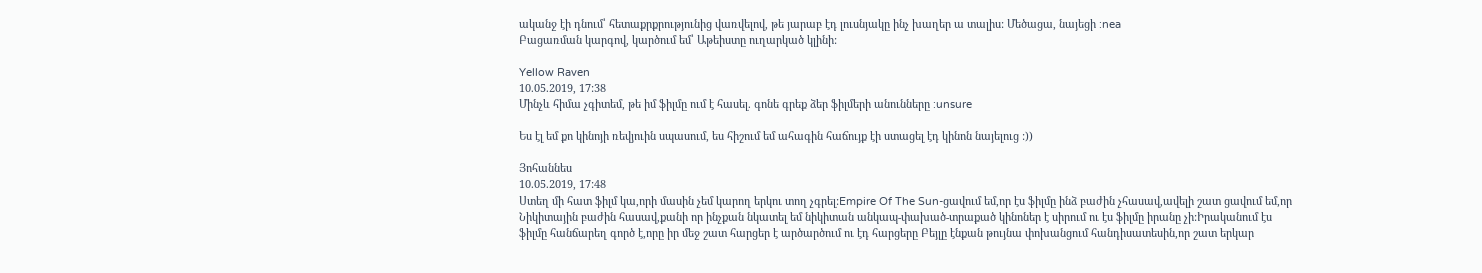ականջ էի դնում՝ հետաքրքրությունից վառվելով, թե յարաբ էդ լուսնյակը ինչ խաղեր ա տալիս: Մեծացա, նայեցի :nea
Բացառման կարգով, կարծում եմ՝ Աթեիստը ուղարկած կլինի:

Yellow Raven
10.05.2019, 17:38
Մինչև հիմա չգիտեմ, թե իմ ֆիլմը ում է հասել. գոնե գրեք ձեր ֆիլմերի անունները :unsure

Ես էլ եմ քո կինոյի ռեվյուին սպասում, ես հիշում եմ ահագին հաճույք էի ստացել էդ կինոն նայելուց :))

Յոհաննես
10.05.2019, 17:48
Ստեղ մի հատ ֆիլմ կա,որի մասին չեմ կարող երկու տող չգրել:Empire Of The Sun-ցավում եմ,որ էս ֆիլմը ինձ բաժին չհասավ,ավելի շատ ցավում եմ,որ Նիկիտային բաժին հասավ,քանի որ ինչքան նկատել եմ նիկիտան անկապ-փախած-տրաքած կինոներ է սիրում ու էս ֆիլմը իրանը չի:Իրականում էս ֆիլմը հանճարեղ գործ է,որը իր մեջ շատ հարցեր է արծարծում ու էդ հարցերը Բեյլը էնքան թույնա փոխանցում հանդիսատեսին,որ շատ երկար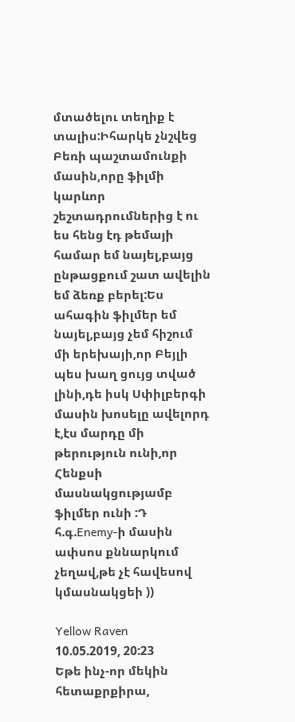մտածելու տեղիք է տալիս:Իհարկե չնշվեց Բեռի պաշտամունքի մասին,որը ֆիլմի կարևոր շեշտադրումներից է ու ես հենց էդ թեմայի համար եմ նայել,բայց ընթացքում շատ ավելին եմ ձեռք բերել:Ես ահագին ֆիլմեր եմ նայել,բայց չեմ հիշում մի երեխայի,որ Բեյլի պես խաղ ցույց տված լինի,դե իսկ Սփիլբերգի մասին խոսելը ավելորդ է,էս մարդը մի թերություն ունի,որ Հենքսի մասնակցությամբ ֆիլմեր ունի :Դ
հ.գ.Enemy-ի մասին ափսոս քննարկում չեղավ,թե չէ հավեսով կմասնակցեի ))

Yellow Raven
10.05.2019, 20:23
Եթե ինչ-որ մեկին հետաքրքիրա,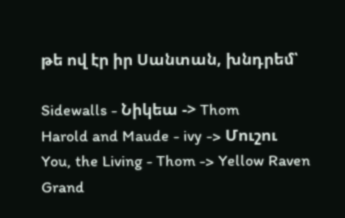թե ով էր իր Սանտան, խնդրեմ՝

Sidewalls - Նիկեա -> Thom
Harold and Maude - ivy -> Մուշու
You, the Living - Thom -> Yellow Raven
Grand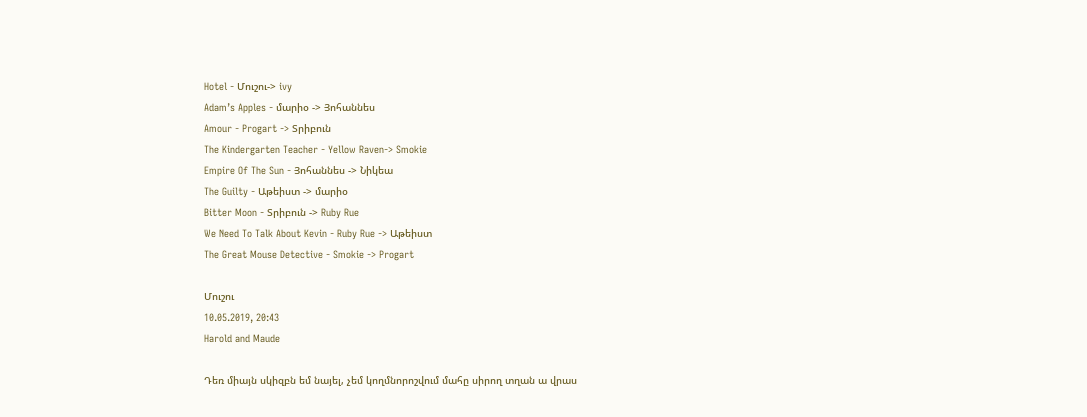Hotel - Մուշու-> ivy
Adam’s Apples - մարիօ -> Յոհաննես
Amour - Progart -> Տրիբուն
The Kindergarten Teacher - Yellow Raven-> Smokie
Empire Of The Sun - Յոհաննես -> Նիկեա
The Guilty - Աթեիստ -> մարիօ
Bitter Moon - Տրիբուն -> Ruby Rue
We Need To Talk About Kevin - Ruby Rue -> Աթեիստ
The Great Mouse Detective - Smokie -> Progart

Մուշու
10.05.2019, 20:43
Harold and Maude

Դեռ միայն սկիզբն եմ նայել, չեմ կողմնորոշվում մահը սիրող տղան ա վրաս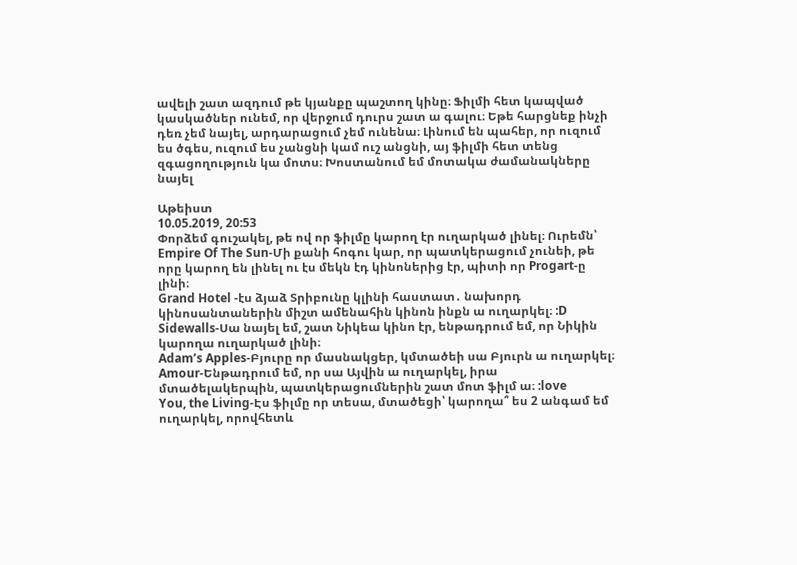ավելի շատ ազդում թե կյանքը պաշտող կինը։ Ֆիլմի հետ կապված կասկածներ ունեմ, որ վերջում դուրս շատ ա գալու։ Եթե հարցնեք ինչի դեռ չեմ նայել, արդարացում չեմ ունենա։ Լինում են պահեր, որ ուզում ես ծգես, ուզում ես չանցնի կամ ուշ անցնի, այ ֆիլմի հետ տենց զգացողություն կա մոտս։ Խոստանում եմ մոտակա ժամանակները նայել

Աթեիստ
10.05.2019, 20:53
Փորձեմ գուշակել, թե ով որ ֆիլմը կարող էր ուղարկած լինել։ Ուրեմն՝
Empire Of The Sun-Մի քանի հոգու կար, որ պատկերացում չունեի, թե որը կարող են լինել ու էս մեկն էդ կինոներից էր, պիտի որ Progart-ը լինի։
Grand Hotel -էս ձյաձ Տրիբունը կլինի հաստատ․ նախորդ կինոսանտաներին միշտ ամենահին կինոն ինքն ա ուղարկել։ :D
Sidewalls-Սա նայել եմ, շատ Նիկեա կինո էր, ենթադրում եմ, որ Նիկին կարողա ուղարկած լինի։
Adam’s Apples-Բյուրը որ մասնակցեր, կմտածեի սա Բյուրն ա ուղարկել։
Amour-Ենթադրում եմ, որ սա Այվին ա ուղարկել, իրա մտածելակերպին, պատկերացումներին շատ մոտ ֆիլմ ա։ :love
You, the Living-Էս ֆիլմը որ տեսա, մտածեցի՝ կարողա՞ ես 2 անգամ եմ ուղարկել, որովհետև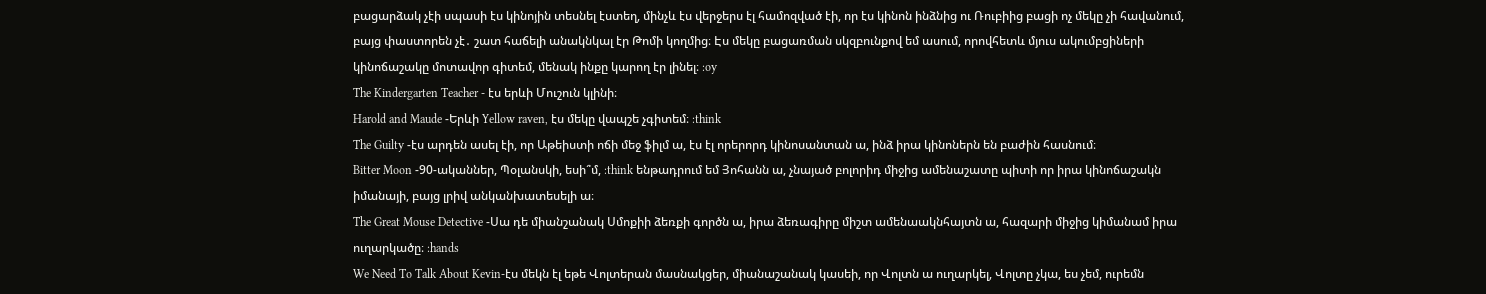բացարձակ չէի սպասի էս կինոյին տեսնել էստեղ, մինչև էս վերջերս էլ համոզված էի, որ էս կինոն ինձնից ու Ռուբիից բացի ոչ մեկը չի հավանում, բայց փաստորեն չէ․ շատ հաճելի անակնկալ էր Թոմի կողմից։ Էս մեկը բացառման սկզբունքով եմ ասում, որովհետև մյուս ակումբցիների կինոճաշակը մոտավոր գիտեմ, մենակ ինքը կարող էր լինել։ :oy
The Kindergarten Teacher - էս երևի Մուշուն կլինի։
Harold and Maude -Երևի Yellow raven, էս մեկը վապշե չգիտեմ։ :think
The Guilty -էս արդեն ասել էի, որ Աթեիստի ոճի մեջ ֆիլմ ա, էս էլ որերորդ կինոսանտան ա, ինձ իրա կինոներն են բաժին հասնում։
Bitter Moon -90-ականներ, Պօլանսկի, եսի՞մ, :think ենթադրում եմ Յոհանն ա, չնայած բոլորիդ միջից ամենաշատը պիտի որ իրա կինոճաշակն իմանայի, բայց լրիվ անկանխատեսելի ա։
The Great Mouse Detective -Սա դե միանշանակ Սմոքիի ձեռքի գործն ա, իրա ձեռագիրը միշտ ամենաակնհայտն ա, հազարի միջից կիմանամ իրա ուղարկածը։ :hands
We Need To Talk About Kevin-էս մեկն էլ եթե Վոլտերան մասնակցեր, միանաշանակ կասեի, որ Վոլտն ա ուղարկել, Վոլտը չկա, ես չեմ, ուրեմն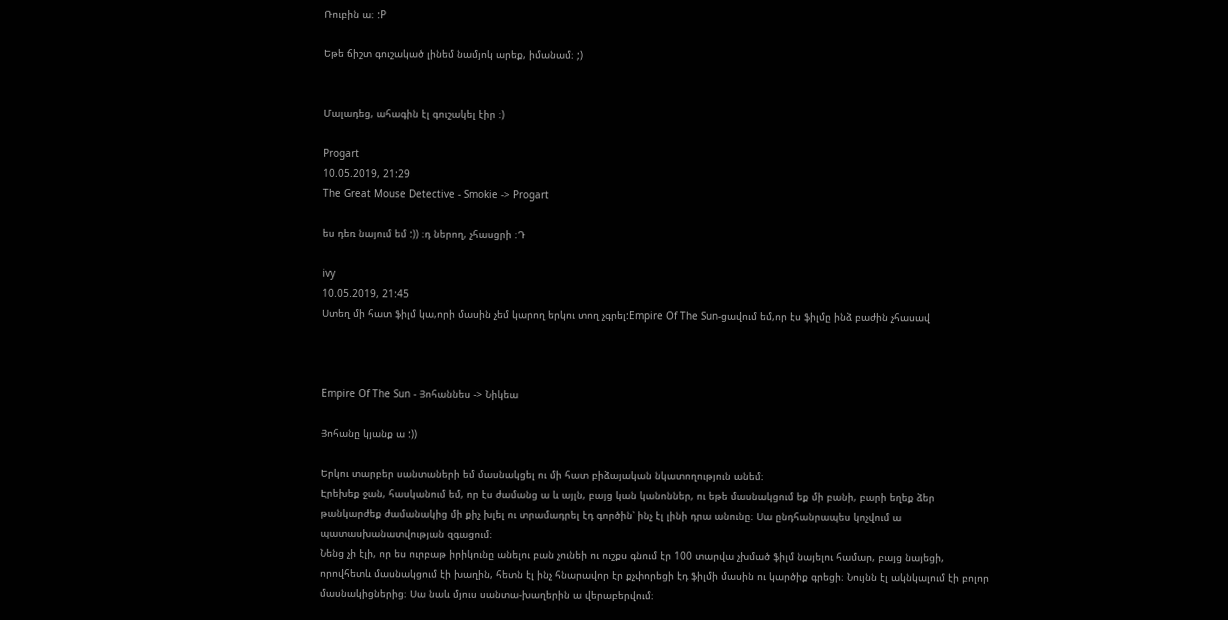Ռուբին ա։ :P

Եթե ճիշտ գուշակած լինեմ նամյոկ արեք, իմանամ։ ;)


Մալադեց, ահագին էլ գուշակել էիր ։)

Progart
10.05.2019, 21:29
The Great Mouse Detective - Smokie -> Progart

ես դեռ նայում եմ :)) ։դ ներող, չհասցրի ։Դ

ivy
10.05.2019, 21:45
Ստեղ մի հատ ֆիլմ կա,որի մասին չեմ կարող երկու տող չգրել:Empire Of The Sun-ցավում եմ,որ էս ֆիլմը ինձ բաժին չհասավ



Empire Of The Sun - Յոհաննես -> Նիկեա

Յոհանը կյանք ա :))

Երկու տարբեր սանտաների եմ մասնակցել ու մի հատ բիձայական նկատողություն անեմ։
Էրեխեք ջան, հասկանում եմ, որ էս ժամանց ա և այլն, բայց կան կանոններ, ու եթե մասնակցում եք մի բանի, բարի եղեք ձեր թանկարժեք ժամանակից մի քիչ խլել ու տրամադրել էդ գործին՝ ինչ էլ լինի դրա անունը։ Սա ընդհանրապես կոչվում ա պատասխանատվության զգացում։
Նենց չի էլի, որ ես ուրբաթ իրիկունը անելու բան չունեի ու ուշքս գնում էր 100 տարվա չխմած ֆիլմ նայելու համար, բայց նայեցի, որովհետև մասնակցում էի խաղին, հետն էլ ինչ հնարավոր էր քչփորեցի էդ ֆիլմի մասին ու կարծիք գրեցի։ Նույնն էլ ակնկալում էի բոլոր մասնակիցներից։ Սա նաև մյուս սանտա-խաղերին ա վերաբերվում։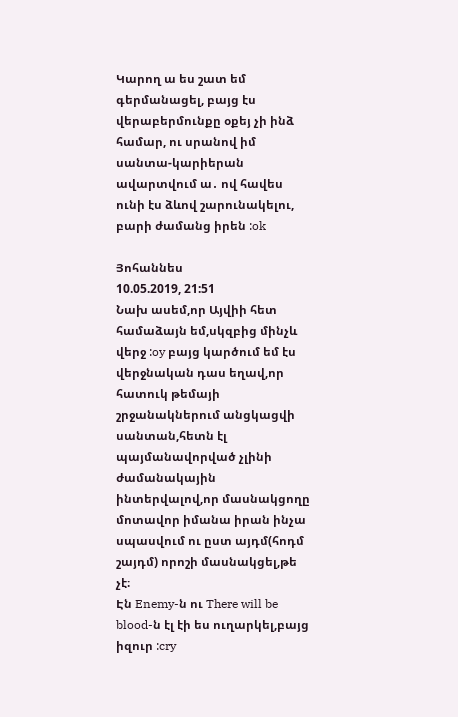Կարող ա ես շատ եմ գերմանացել, բայց էս վերաբերմունքը օքեյ չի ինձ համար, ու սրանով իմ սանտա-կարիերան ավարտվում ա․ ով հավես ունի էս ձևով շարունակելու, բարի ժամանց իրեն :ok

Յոհաննես
10.05.2019, 21:51
Նախ ասեմ,որ Այվիի հետ համաձայն եմ,սկզբից մինչև վերջ :oy բայց կարծում եմ էս վերջնական դաս եղավ,որ հատուկ թեմայի շրջանակներում անցկացվի սանտան,հետն էլ պայմանավորված չլինի ժամանակային ինտերվալով,որ մասնակցողը մոտավոր իմանա իրան ինչա սպասվում ու ըստ այդմ(հոդմ շայդմ) որոշի մասնակցել,թե չէ։
Էն Enemy-ն ու There will be blood-ն էլ էի ես ուղարկել,բայց իզուր :cry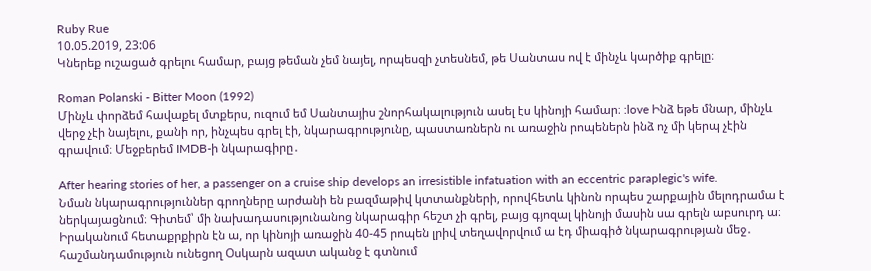Ruby Rue
10.05.2019, 23:06
Կներեք ուշացած գրելու համար, բայց թեման չեմ նայել, որպեսզի չտեսնեմ, թե Սանտաս ով է մինչև կարծիք գրելը։

Roman Polanski - Bitter Moon (1992)
Մինչև փորձեմ հավաքել մտքերս, ուզում եմ Սանտայիս շնորհակալություն ասել էս կինոյի համար։ :love Ինձ եթե մնար, մինչև վերջ չէի նայելու, քանի որ, ինչպես գրել էի, նկարագրությունը, պաստառներն ու առաջին րոպեներն ինձ ոչ մի կերպ չէին գրավում։ Մեջբերեմ IMDB-ի նկարագիրը․

After hearing stories of her, a passenger on a cruise ship develops an irresistible infatuation with an eccentric paraplegic's wife.
Նման նկարագրություններ գրողները արժանի են բազմաթիվ կտտանքների, որովհետև կինոն որպես շարքային մելոդրամա է ներկայացնում։ Գիտեմ՝ մի նախադասությունանոց նկարագիր հեշտ չի գրել, բայց գյոզալ կինոյի մասին սա գրելն աբսուրդ ա։ Իրականում հետաքրքիրն էն ա, որ կինոյի առաջին 40-45 րոպեն լրիվ տեղավորվում ա էդ միագիծ նկարագրության մեջ․ հաշմանդամություն ունեցող Օսկարն ազատ ականջ է գտնում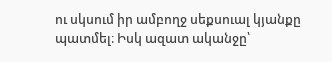ու սկսում իր ամբողջ սեքսուալ կյանքը պատմել։ Իսկ ազատ ականջը՝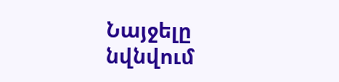Նայջելը նվնվում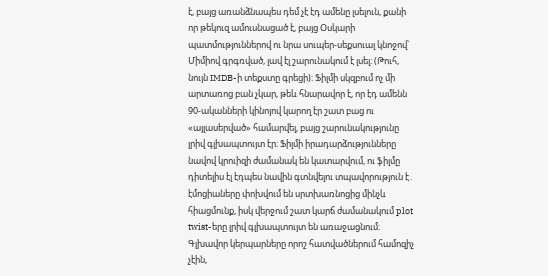է, բայց առանձնապես դեմ չէ էդ ամենը լսելուն, քանի որ թեկուզ ամուսնացած է, բայց Օսկարի պատմություններով ու նրա սուպեր-սեքսուալ կնոջով՝ Միմիով գրգռված, լավ էլ շարունակում է լսել։ (Թուհ, նույն IMDB-ի տեքստը գրեցի)։ Ֆիլմի սկզբում ոչ մի արտառոց բան չկար, թեև հնարավոր է, որ էդ ամենն 90-ականների կինոյով կարող էր շատ բաց ու «այլասերված» համարվել, բայց շարունակությունը լրիվ գլխապտույտ էր։ Ֆիլմի իրադարձությունները նավով կրուիզի ժամանակ են կատարվում, ու ֆիլմը դիտելիս էլ էդպես նավին գտնվելու տպավորություն է․ էմոցիաները փոխվում են սրտխառնոցից մինչև հիացմունք, իսկ վերջում շատ կարճ ժամանակում plot twist-երը լրիվ գլխապտույտ են առաջացնում։
Գլխավոր կերպարները որոշ հատվածներում համոզիչ չէին,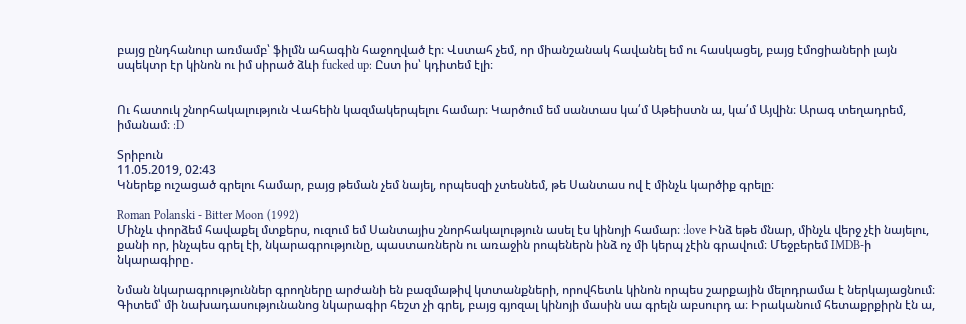բայց ընդհանուր առմամբ՝ ֆիլմն ահագին հաջողված էր։ Վստահ չեմ, որ միանշանակ հավանել եմ ու հասկացել, բայց էմոցիաների լայն սպեկտր էր կինոն ու իմ սիրած ձևի fucked up: Ըստ իս՝ կդիտեմ էլի։


Ու հատուկ շնորհակալություն Վահեին կազմակերպելու համար։ Կարծում եմ սանտաս կա՛մ Աթեիստն ա, կա՛մ Այվին։ Արագ տեղադրեմ, իմանամ։ :D

Տրիբուն
11.05.2019, 02:43
Կներեք ուշացած գրելու համար, բայց թեման չեմ նայել, որպեսզի չտեսնեմ, թե Սանտաս ով է մինչև կարծիք գրելը։

Roman Polanski - Bitter Moon (1992)
Մինչև փորձեմ հավաքել մտքերս, ուզում եմ Սանտայիս շնորհակալություն ասել էս կինոյի համար։ :love Ինձ եթե մնար, մինչև վերջ չէի նայելու, քանի որ, ինչպես գրել էի, նկարագրությունը, պաստառներն ու առաջին րոպեներն ինձ ոչ մի կերպ չէին գրավում։ Մեջբերեմ IMDB-ի նկարագիրը․

Նման նկարագրություններ գրողները արժանի են բազմաթիվ կտտանքների, որովհետև կինոն որպես շարքային մելոդրամա է ներկայացնում։ Գիտեմ՝ մի նախադասությունանոց նկարագիր հեշտ չի գրել, բայց գյոզալ կինոյի մասին սա գրելն աբսուրդ ա։ Իրականում հետաքրքիրն էն ա,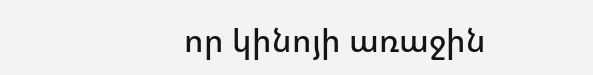որ կինոյի առաջին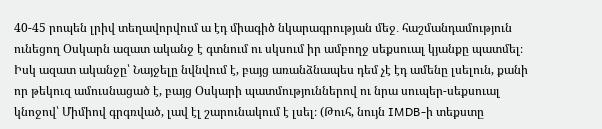40-45 րոպեն լրիվ տեղավորվում ա էդ միագիծ նկարագրության մեջ․ հաշմանդամություն ունեցող Օսկարն ազատ ականջ է գտնում ու սկսում իր ամբողջ սեքսուալ կյանքը պատմել։ Իսկ ազատ ականջը՝ Նայջելը նվնվում է, բայց առանձնապես դեմ չէ էդ ամենը լսելուն, քանի որ թեկուզ ամուսնացած է, բայց Օսկարի պատմություններով ու նրա սուպեր-սեքսուալ կնոջով՝ Միմիով գրգռված, լավ էլ շարունակում է լսել։ (Թուհ, նույն IMDB-ի տեքստը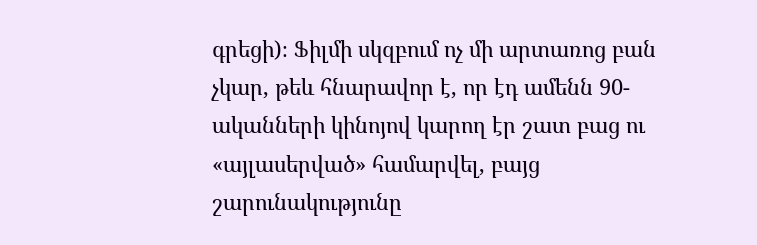գրեցի)։ Ֆիլմի սկզբում ոչ մի արտառոց բան չկար, թեև հնարավոր է, որ էդ ամենն 90-ականների կինոյով կարող էր շատ բաց ու «այլասերված» համարվել, բայց շարունակությունը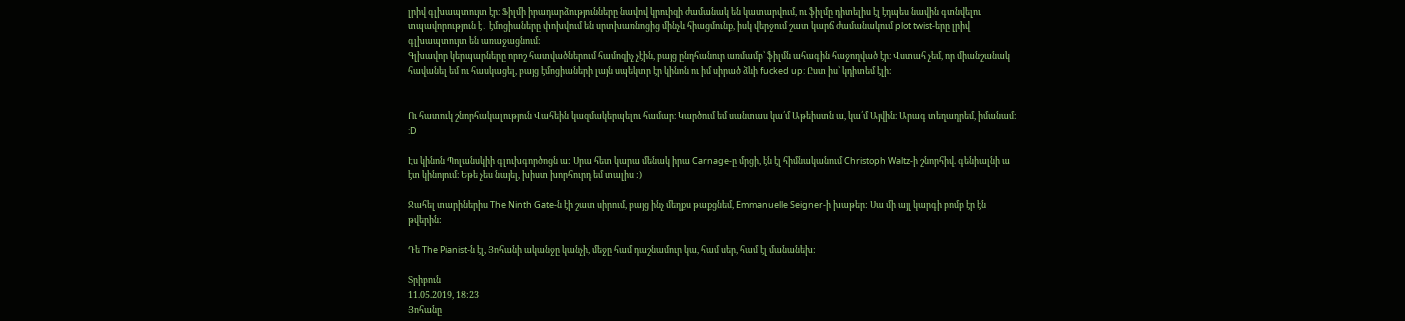լրիվ գլխապտույտ էր։ Ֆիլմի իրադարձությունները նավով կրուիզի ժամանակ են կատարվում, ու ֆիլմը դիտելիս էլ էդպես նավին գտնվելու տպավորություն է․ էմոցիաները փոխվում են սրտխառնոցից մինչև հիացմունք, իսկ վերջում շատ կարճ ժամանակում plot twist-երը լրիվ գլխապտույտ են առաջացնում։
Գլխավոր կերպարները որոշ հատվածներում համոզիչ չէին, բայց ընդհանուր առմամբ՝ ֆիլմն ահագին հաջողված էր։ Վստահ չեմ, որ միանշանակ հավանել եմ ու հասկացել, բայց էմոցիաների լայն սպեկտր էր կինոն ու իմ սիրած ձևի fucked up: Ըստ իս՝ կդիտեմ էլի։


Ու հատուկ շնորհակալություն Վահեին կազմակերպելու համար։ Կարծում եմ սանտաս կա՛մ Աթեիստն ա, կա՛մ Այվին։ Արագ տեղադրեմ, իմանամ։ :D

Էս կինոն Պոլանսկիի գլուխգործոցն ա: Սրա հետ կարա մենակ իրա Carnage-ը մրցի, էն էլ հիմնականում Christoph Waltz-ի շնորհիվ. գենիալնի ա էտ կինոյում։ Եթե չես նայել, խիստ խորհուրդ եմ տալիս :)

Ջահել տարիներիս The Ninth Gate-ն էի շատ սիրում, բայց ինչ մեղքս թաքցնեմ, Emmanuelle Seigner-ի խաթեր: Սա մի այլ կարգի բոմբ էր էն թվերին:

Դե The Pianist-ն էլ, Յոհանի ականջը կանչի, մեջը համ դաշնամուր կա, համ սեր, համ էլ մանանեխ:

Տրիբուն
11.05.2019, 18:23
Յոհանը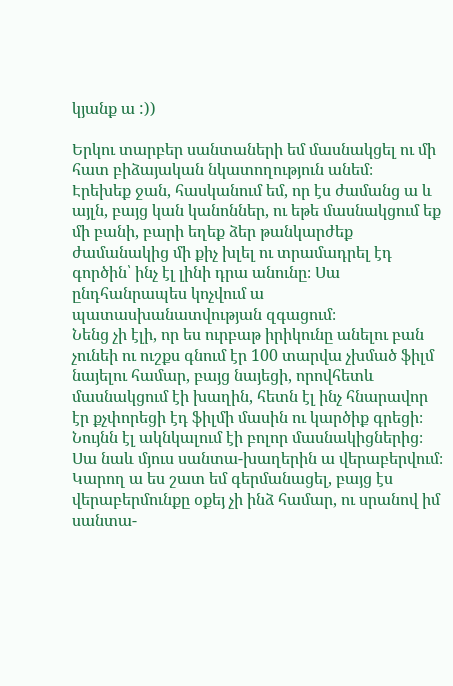կյանք ա :))

Երկու տարբեր սանտաների եմ մասնակցել ու մի հատ բիձայական նկատողություն անեմ։
Էրեխեք ջան, հասկանում եմ, որ էս ժամանց ա և այլն, բայց կան կանոններ, ու եթե մասնակցում եք մի բանի, բարի եղեք ձեր թանկարժեք ժամանակից մի քիչ խլել ու տրամադրել էդ գործին՝ ինչ էլ լինի դրա անունը։ Սա ընդհանրապես կոչվում ա պատասխանատվության զգացում։
Նենց չի էլի, որ ես ուրբաթ իրիկունը անելու բան չունեի ու ուշքս գնում էր 100 տարվա չխմած ֆիլմ նայելու համար, բայց նայեցի, որովհետև մասնակցում էի խաղին, հետն էլ ինչ հնարավոր էր քչփորեցի էդ ֆիլմի մասին ու կարծիք գրեցի։ Նույնն էլ ակնկալում էի բոլոր մասնակիցներից։ Սա նաև մյուս սանտա-խաղերին ա վերաբերվում։
Կարող ա ես շատ եմ գերմանացել, բայց էս վերաբերմունքը օքեյ չի ինձ համար, ու սրանով իմ սանտա-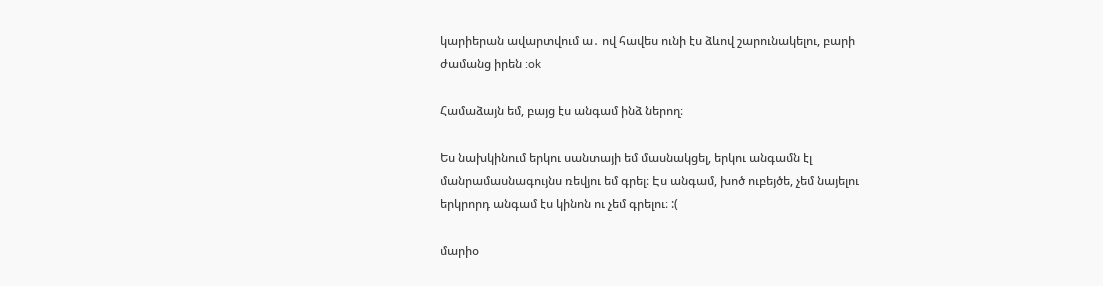կարիերան ավարտվում ա․ ով հավես ունի էս ձևով շարունակելու, բարի ժամանց իրեն :ok

Համաձայն եմ, բայց էս անգամ ինձ ներող։

Ես նախկինում երկու սանտայի եմ մասնակցել, երկու անգամն էլ մանրամասնագույնս ռեվյու եմ գրել։ Էս անգամ, խոծ ուբեյծե, չեմ նայելու երկրորդ անգամ էս կինոն ու չեմ գրելու։ :(

մարիօ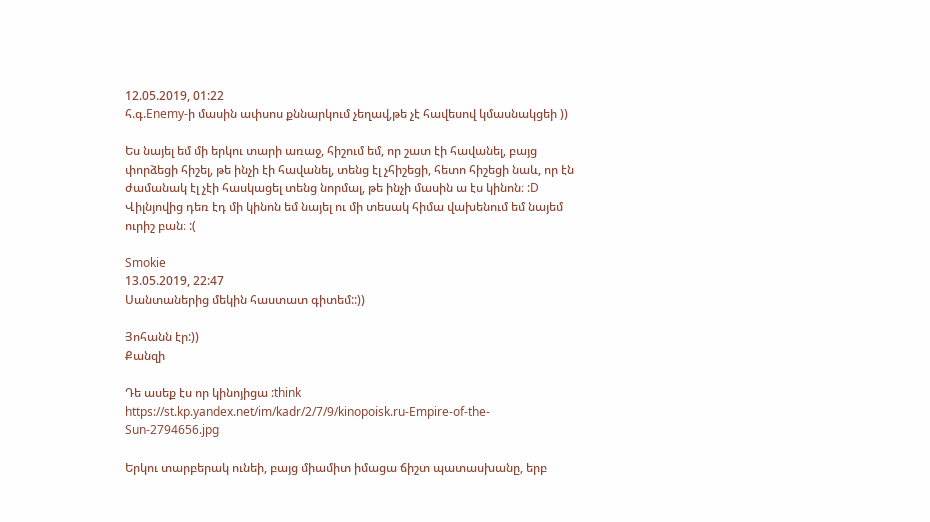12.05.2019, 01:22
հ.գ.Enemy-ի մասին ափսոս քննարկում չեղավ,թե չէ հավեսով կմասնակցեի ))

Ես նայել եմ մի երկու տարի առաջ, հիշում եմ, որ շատ էի հավանել, բայց փորձեցի հիշել, թե ինչի էի հավանել, տենց էլ չհիշեցի, հետո հիշեցի նաև, որ էն ժամանակ էլ չէի հասկացել տենց նորմալ, թե ինչի մասին ա էս կինոն։ :D Վիլնյովից դեռ էդ մի կինոն եմ նայել ու մի տեսակ հիմա վախենում եմ նայեմ ուրիշ բան։ :(

Smokie
13.05.2019, 22:47
Սանտաներից մեկին հաստատ գիտեմ::))

Յոհանն էր:))
Քանզի

Դե ասեք էս որ կինոյիցա :think
https://st.kp.yandex.net/im/kadr/2/7/9/kinopoisk.ru-Empire-of-the-Sun-2794656.jpg

Երկու տարբերակ ունեի, բայց միամիտ իմացա ճիշտ պատասխանը, երբ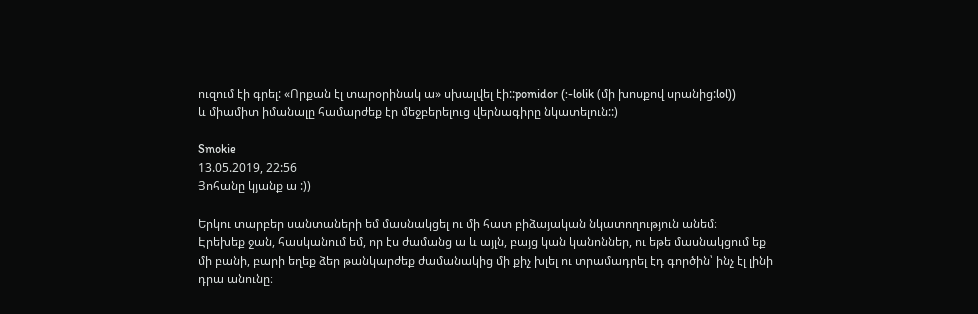ուզում էի գրել: «Որքան էլ տարօրինակ ա» սխալվել էի::pomidor (:-lolik (մի խոսքով սրանից:lol))
և միամիտ իմանալը համարժեք էր մեջբերելուց վերնագիրը նկատելուն::)

Smokie
13.05.2019, 22:56
Յոհանը կյանք ա :))

Երկու տարբեր սանտաների եմ մասնակցել ու մի հատ բիձայական նկատողություն անեմ։
Էրեխեք ջան, հասկանում եմ, որ էս ժամանց ա և այլն, բայց կան կանոններ, ու եթե մասնակցում եք մի բանի, բարի եղեք ձեր թանկարժեք ժամանակից մի քիչ խլել ու տրամադրել էդ գործին՝ ինչ էլ լինի դրա անունը։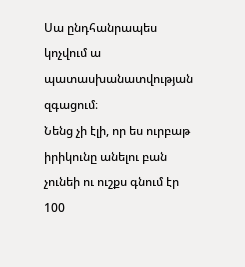Սա ընդհանրապես կոչվում ա պատասխանատվության զգացում։
Նենց չի էլի, որ ես ուրբաթ իրիկունը անելու բան չունեի ու ուշքս գնում էր 100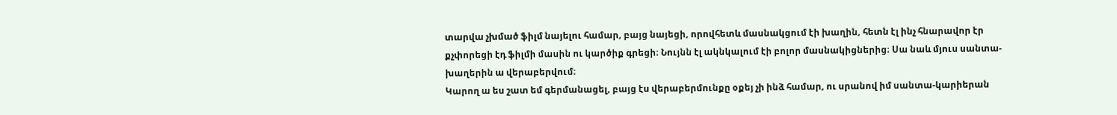տարվա չխմած ֆիլմ նայելու համար, բայց նայեցի, որովհետև մասնակցում էի խաղին, հետն էլ ինչ հնարավոր էր քչփորեցի էդ ֆիլմի մասին ու կարծիք գրեցի։ Նույնն էլ ակնկալում էի բոլոր մասնակիցներից։ Սա նաև մյուս սանտա-խաղերին ա վերաբերվում։
Կարող ա ես շատ եմ գերմանացել, բայց էս վերաբերմունքը օքեյ չի ինձ համար, ու սրանով իմ սանտա-կարիերան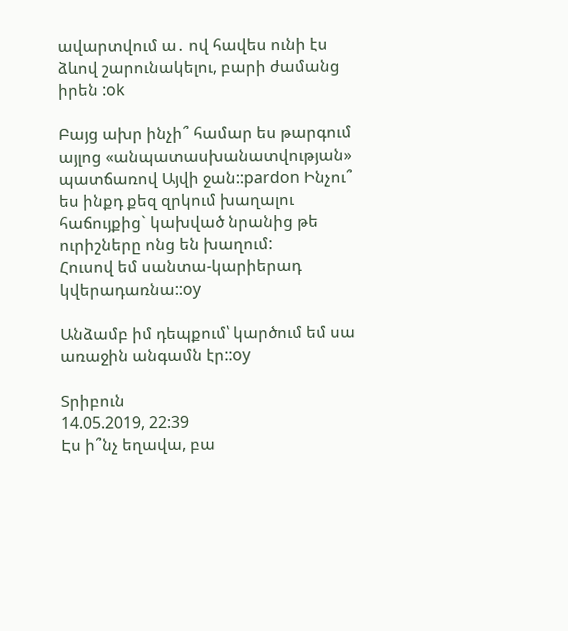ավարտվում ա․ ով հավես ունի էս ձևով շարունակելու, բարի ժամանց իրեն :ok

Բայց ախր ինչի՞ համար ես թարգում այլոց «անպատասխանատվության» պատճառով Այվի ջան::pardon Ինչու՞ ես ինքդ քեզ զրկում խաղալու հաճույքից` կախված նրանից թե ուրիշները ոնց են խաղում:
Հուսով եմ սանտա-կարիերադ կվերադառնա::oy

Անձամբ իմ դեպքում՝ կարծում եմ սա առաջին անգամն էր::oy

Տրիբուն
14.05.2019, 22:39
Էս ի՞նչ եղավա, բա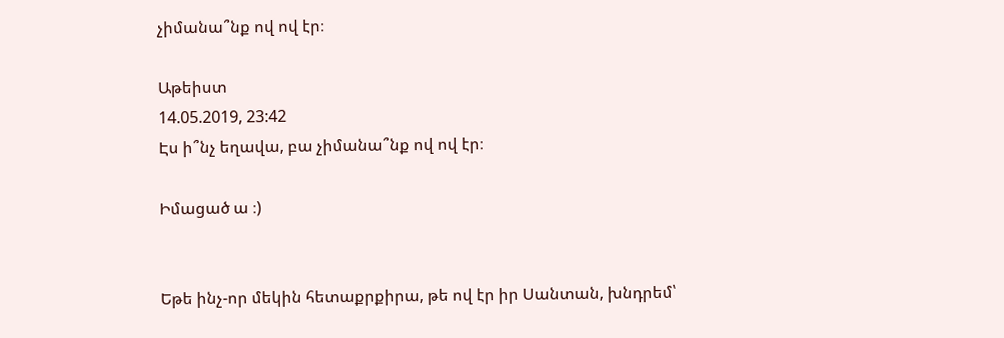չիմանա՞նք ով ով էր։

Աթեիստ
14.05.2019, 23:42
Էս ի՞նչ եղավա, բա չիմանա՞նք ով ով էր։

Իմացած ա ։)


Եթե ինչ-որ մեկին հետաքրքիրա, թե ով էր իր Սանտան, խնդրեմ՝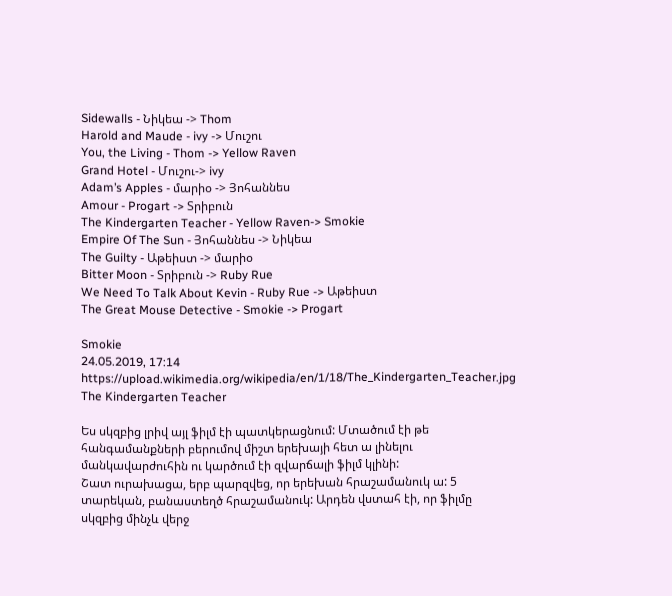Sidewalls - Նիկեա -> Thom
Harold and Maude - ivy -> Մուշու
You, the Living - Thom -> Yellow Raven
Grand Hotel - Մուշու-> ivy
Adam’s Apples - մարիօ -> Յոհաննես
Amour - Progart -> Տրիբուն
The Kindergarten Teacher - Yellow Raven-> Smokie
Empire Of The Sun - Յոհաննես -> Նիկեա
The Guilty - Աթեիստ -> մարիօ
Bitter Moon - Տրիբուն -> Ruby Rue
We Need To Talk About Kevin - Ruby Rue -> Աթեիստ
The Great Mouse Detective - Smokie -> Progart

Smokie
24.05.2019, 17:14
https://upload.wikimedia.org/wikipedia/en/1/18/The_Kindergarten_Teacher.jpg
The Kindergarten Teacher

Ես սկզբից լրիվ այլ ֆիլմ էի պատկերացնում: Մտածում էի թե հանգամանքների բերումով միշտ երեխայի հետ ա լինելու մանկավարժուհին ու կարծում էի զվարճալի ֆիլմ կլինի:
Շատ ուրախացա, երբ պարզվեց, որ երեխան հրաշամանուկ ա: 5 տարեկան, բանաստեղծ հրաշամանուկ: Արդեն վստահ էի, որ ֆիլմը սկզբից մինչև վերջ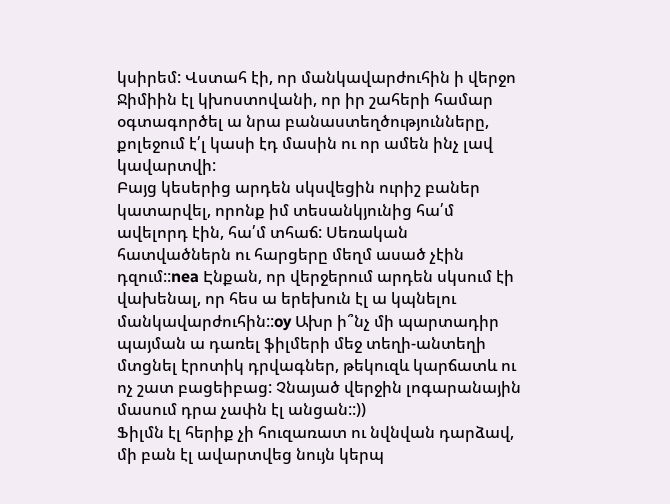կսիրեմ: Վստահ էի, որ մանկավարժուհին ի վերջո Ջիմիին էլ կխոստովանի, որ իր շահերի համար օգտագործել ա նրա բանաստեղծությունները, քոլեջում է՛լ կասի էդ մասին ու որ ամեն ինչ լավ կավարտվի:
Բայց կեսերից արդեն սկսվեցին ուրիշ բաներ կատարվել, որոնք իմ տեսանկյունից հա՛մ ավելորդ էին, հա՛մ տհաճ: Սեռական հատվածներն ու հարցերը մեղմ ասած չէին դզում::nea Էնքան, որ վերջերում արդեն սկսում էի վախենալ, որ հես ա երեխուն էլ ա կպնելու մանկավարժուհին::oy Ախր ի՞նչ մի պարտադիր պայման ա դառել ֆիլմերի մեջ տեղի-անտեղի մտցնել էրոտիկ դրվագներ, թեկուզև կարճատև ու ոչ շատ բացեիբաց: Չնայած վերջին լոգարանային մասում դրա չափն էլ անցան::))
Ֆիլմն էլ հերիք չի հուզառատ ու նվնվան դարձավ, մի բան էլ ավարտվեց նույն կերպ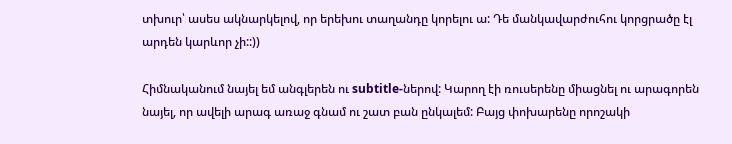տխուր՝ ասես ակնարկելով, որ երեխու տաղանդը կորելու ա: Դե մանկավարժուհու կորցրածը էլ արդեն կարևոր չի::))

Հիմնականում նայել եմ անգլերեն ու subtitle-ներով: Կարող էի ռուսերենը միացնել ու արագորեն նայել, որ ավելի արագ առաջ գնամ ու շատ բան ընկալեմ: Բայց փոխարենը որոշակի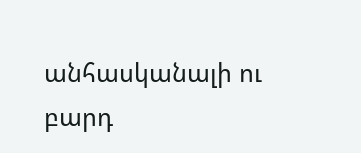անհասկանալի ու բարդ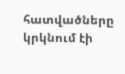հատվածները կրկնում էի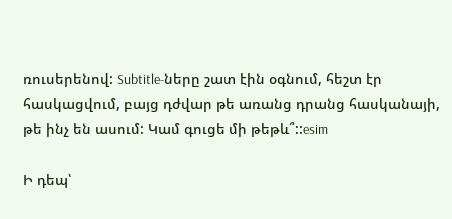ռուսերենով: Subtitle-ները շատ էին օգնում, հեշտ էր հասկացվում, բայց դժվար թե առանց դրանց հասկանայի, թե ինչ են ասում: Կամ գուցե մի թեթև՞::esim

Ի դեպ՝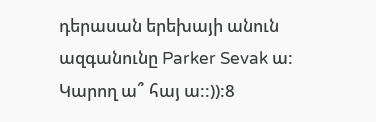դերասան երեխայի անուն ազգանունը Parker Sevak ա: Կարող ա՞ հայ ա::)):8